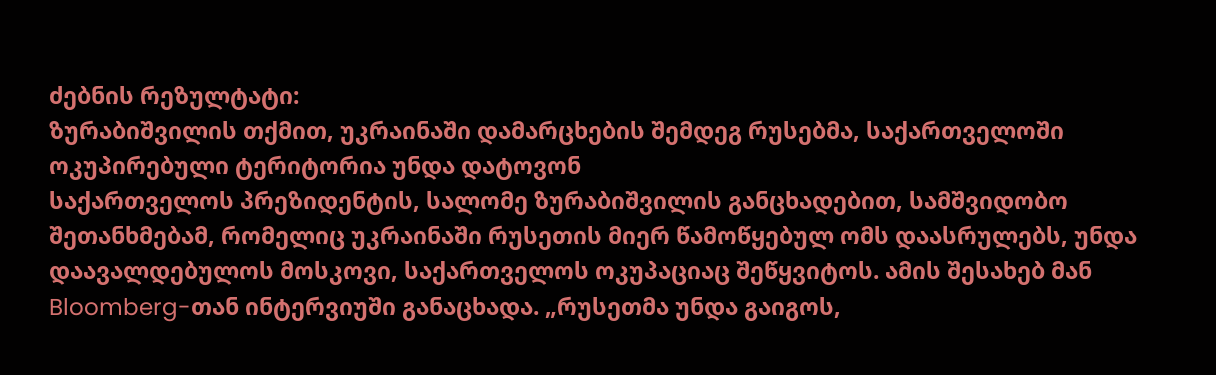ძებნის რეზულტატი:
ზურაბიშვილის თქმით, უკრაინაში დამარცხების შემდეგ რუსებმა, საქართველოში ოკუპირებული ტერიტორია უნდა დატოვონ
საქართველოს პრეზიდენტის, სალომე ზურაბიშვილის განცხადებით, სამშვიდობო შეთანხმებამ, რომელიც უკრაინაში რუსეთის მიერ წამოწყებულ ომს დაასრულებს, უნდა დაავალდებულოს მოსკოვი, საქართველოს ოკუპაციაც შეწყვიტოს. ამის შესახებ მან Bloomberg-თან ინტერვიუში განაცხადა. „რუსეთმა უნდა გაიგოს,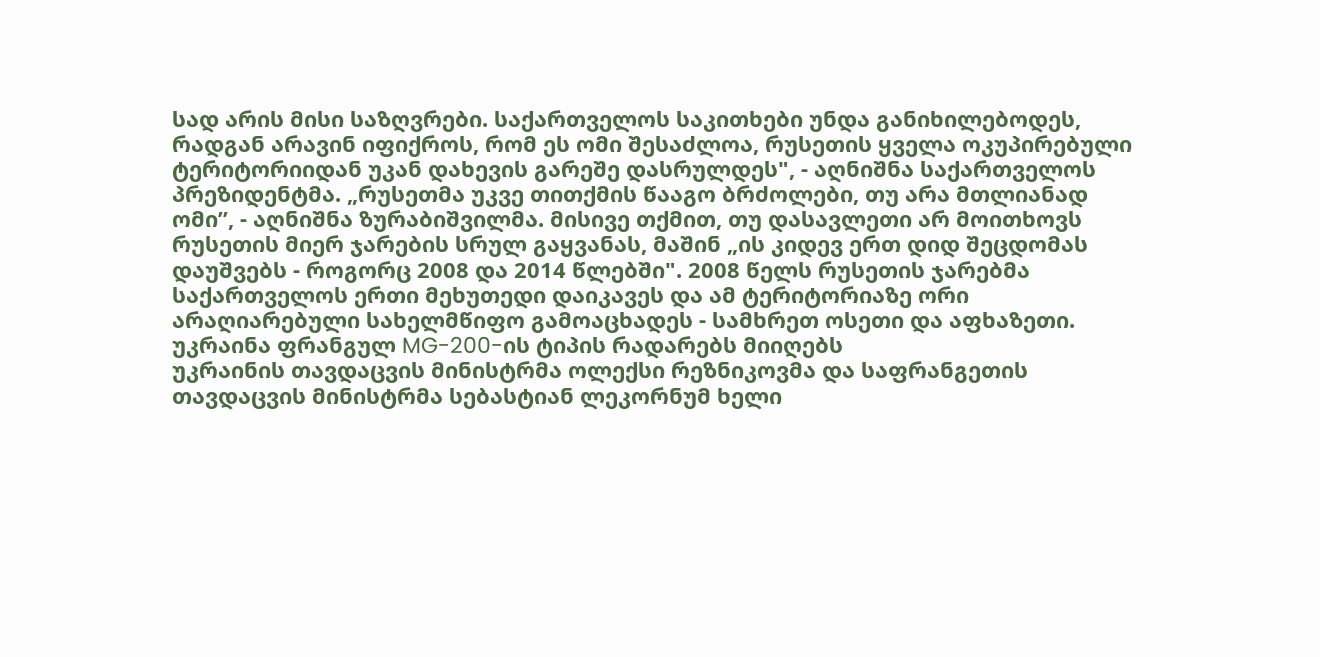სად არის მისი საზღვრები. საქართველოს საკითხები უნდა განიხილებოდეს, რადგან არავინ იფიქროს, რომ ეს ომი შესაძლოა, რუსეთის ყველა ოკუპირებული ტერიტორიიდან უკან დახევის გარეშე დასრულდეს", - აღნიშნა საქართველოს პრეზიდენტმა. „რუსეთმა უკვე თითქმის წააგო ბრძოლები, თუ არა მთლიანად ომი”, - აღნიშნა ზურაბიშვილმა. მისივე თქმით, თუ დასავლეთი არ მოითხოვს რუსეთის მიერ ჯარების სრულ გაყვანას, მაშინ „ის კიდევ ერთ დიდ შეცდომას დაუშვებს - როგორც 2008 და 2014 წლებში". 2008 წელს რუსეთის ჯარებმა საქართველოს ერთი მეხუთედი დაიკავეს და ამ ტერიტორიაზე ორი არაღიარებული სახელმწიფო გამოაცხადეს - სამხრეთ ოსეთი და აფხაზეთი.
უკრაინა ფრანგულ MG-200-ის ტიპის რადარებს მიიღებს
უკრაინის თავდაცვის მინისტრმა ოლექსი რეზნიკოვმა და საფრანგეთის თავდაცვის მინისტრმა სებასტიან ლეკორნუმ ხელი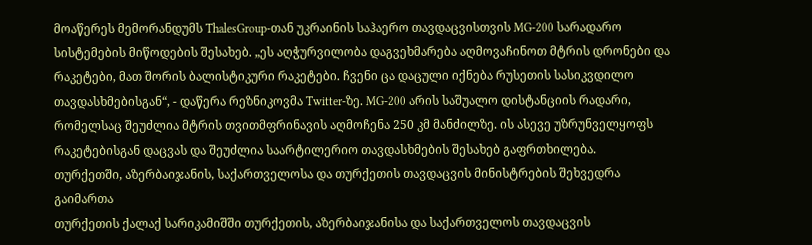მოაწერეს მემორანდუმს ThalesGroup-თან უკრაინის საჰაერო თავდაცვისთვის MG-200 სარადარო სისტემების მიწოდების შესახებ. „ეს აღჭურვილობა დაგვეხმარება აღმოვაჩინოთ მტრის დრონები და რაკეტები, მათ შორის ბალისტიკური რაკეტები. ჩვენი ცა დაცული იქნება რუსეთის სასიკვდილო თავდასხმებისგან“, - დაწერა რეზნიკოვმა Twitter-ზე. MG-200 არის საშუალო დისტანციის რადარი, რომელსაც შეუძლია მტრის თვითმფრინავის აღმოჩენა 250 კმ მანძილზე. ის ასევე უზრუნველყოფს რაკეტებისგან დაცვას და შეუძლია საარტილერიო თავდასხმების შესახებ გაფრთხილება.
თურქეთში, აზერბაიჯანის, საქართველოსა და თურქეთის თავდაცვის მინისტრების შეხვედრა გაიმართა
თურქეთის ქალაქ სარიკამიშში თურქეთის, აზერბაიჯანისა და საქართველოს თავდაცვის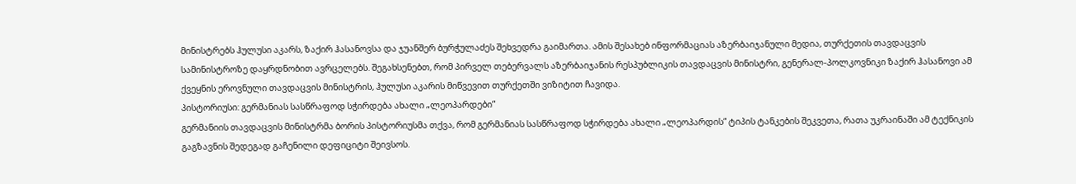მინისტრებს ჰულუსი აკარს, ზაქირ ჰასანოვსა და ჯუანშერ ბურჭულაძეს შეხვედრა გაიმართა. ამის შესახებ ინფორმაციას აზერბაიჯანული მედია, თურქეთის თავდაცვის სამინისტროზე დაყრდნობით ავრცელებს. შეგახსენებთ, რომ პირველ თებერვალს აზერბაიჯანის რესპუბლიკის თავდაცვის მინისტრი, გენერალ-პოლკოვნიკი ზაქირ ჰასანოვი ამ ქვეყნის ეროვნული თავდაცვის მინისტრის, ჰულუსი აკარის მიწვევით თურქეთში ვიზიტით ჩავიდა.
პისტორიუსი: გერმანიას სასწრაფოდ სჭირდება ახალი „ლეოპარდები“
გერმანიის თავდაცვის მინისტრმა ბორის პისტორიუსმა თქვა, რომ გერმანიას სასწრაფოდ სჭირდება ახალი „ლეოპარდის“ ტიპის ტანკების შეკვეთა, რათა უკრაინაში ამ ტექნიკის გაგზავნის შედეგად გაჩენილი დეფიციტი შეივსოს.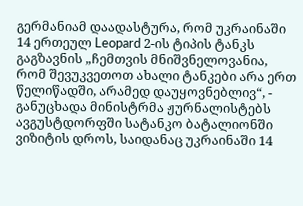გერმანიამ დაადასტურა, რომ უკრაინაში 14 ერთეულ Leopard 2-ის ტიპის ტანკს გაგზავნის „ჩემთვის მნიშვნელოვანია, რომ შევუკვეთოთ ახალი ტანკები არა ერთ წელიწადში, არამედ დაუყოვნებლივ“, - განუცხადა მინისტრმა ჟურნალისტებს ავგუსტდორფში სატანკო ბატალიონში ვიზიტის დროს, საიდანაც უკრაინაში 14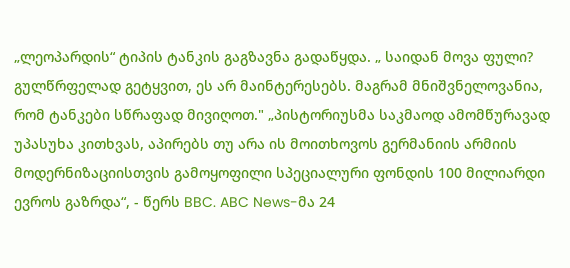„ლეოპარდის“ ტიპის ტანკის გაგზავნა გადაწყდა. „ საიდან მოვა ფული? გულწრფელად გეტყვით, ეს არ მაინტერესებს. მაგრამ მნიშვნელოვანია, რომ ტანკები სწრაფად მივიღოთ." „პისტორიუსმა საკმაოდ ამომწურავად უპასუხა კითხვას, აპირებს თუ არა ის მოითხოვოს გერმანიის არმიის მოდერნიზაციისთვის გამოყოფილი სპეციალური ფონდის 100 მილიარდი ევროს გაზრდა“, - წერს BBC. ABC News-მა 24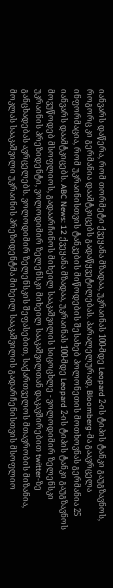იანვარს დაწერა, რომ თორმეტი ქვეყანა მზადაა, უკრაინას 100-მდე Leopard 2-ის ტიპის ტანკი გაუგზავნოს, როგორც კი გერმანია დაამტკიცებს გადაწყვეტილებას. პარალელურად, Bloomberg-მა გაავრცელა ინფორმაცია, რომ უკრაინისთვის ტანკების მიწოდების შესახებ პოლონეთის მოთხოვნას გერმანია 25 იანვარს დაამტკიცებს. ABC News: 12 ქვეყანა მზადაა, უკრაინას 100-მდე Leopard 2-ის ტიპის ტანკი გაუგზავნოს
მოვუწოდებ მსოფლიოს, გადაარჩინოს მიხეილ სააკაშვილის სიცოცხლე - ვოლოდიმირ ზელენსკი
უკრაინის პრეზიდენტი, ვოლოდიმირ ზელენსკი მიხეილ სააკაშვილთან დაკავშირებით twitter-ზე განცხადებას ავრცელებს. ვოლოდიმირ ზელენსკის შეფასებით, საქართველოს მთავრობის მიზანია, მოკლას სააკაშვილი უკრაინის პრეზიდენტმა მიხეილ სააკაშვილის გადარჩენისთვის მსოფლიო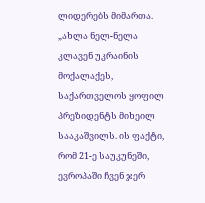ლიდერებს მიმართა. „ახლა ნელ-ნელა კლავენ უკრაინის მოქალაქეს, საქართველოს ყოფილ პრეზიდენტს მიხეილ სააკაშვილს. ის ფაქტი, რომ 21-ე საუკუნეში, ევროპაში ჩვენ ჯერ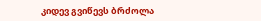კიდევ გვიწევს ბრძოლა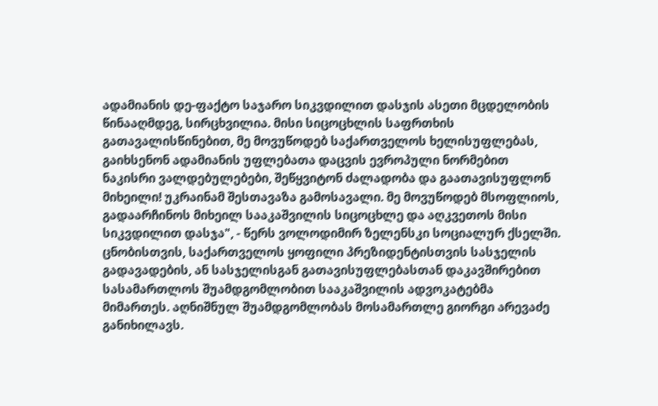ადამიანის დე-ფაქტო საჯარო სიკვდილით დასჯის ასეთი მცდელობის წინააღმდეგ, სირცხვილია. მისი სიცოცხლის საფრთხის გათავალისწინებით, მე მოვუწოდებ საქართველოს ხელისუფლებას, გაიხსენონ ადამიანის უფლებათა დაცვის ევროპული ნორმებით ნაკისრი ვალდებულებები, შეწყვიტონ ძალადობა და გაათავისუფლონ მიხეილი! უკრაინამ შესთავაზა გამოსავალი. მე მოვუწოდებ მსოფლიოს, გადაარჩინოს მიხეილ სააკაშვილის სიცოცხლე და აღკვეთოს მისი სიკვდილით დასჯა", - წერს ვოლოდიმირ ზელენსკი სოციალურ ქსელში. ცნობისთვის, საქართველოს ყოფილი პრეზიდენტისთვის სასჯელის გადავადების, ან სასჯელისგან გათავისუფლებასთან დაკავშირებით სასამართლოს შუამდგომლობით სააკაშვილის ადვოკატებმა მიმართეს. აღნიშნულ შუამდგომლობას მოსამართლე გიორგი არევაძე განიხილავს.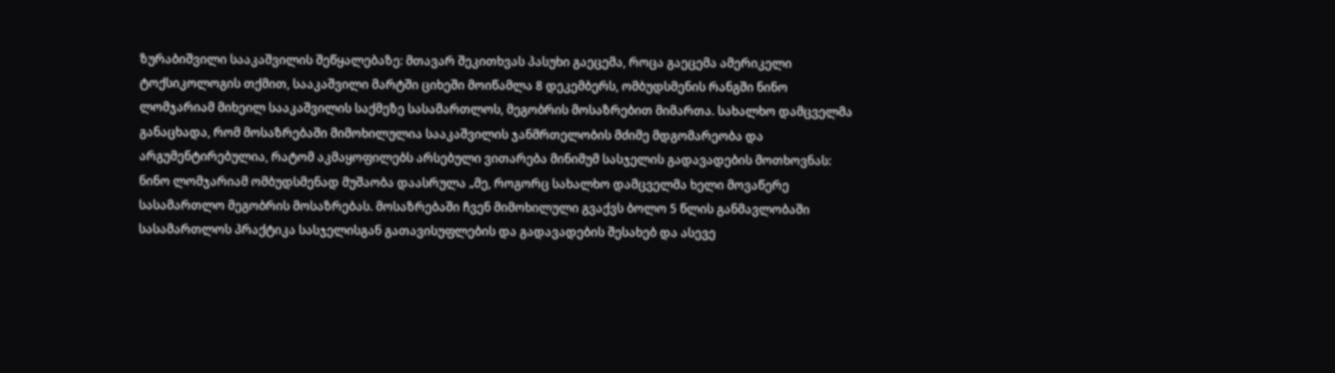ზურაბიშვილი სააკაშვილის შეწყალებაზე: მთავარ შეკითხვას პასუხი გაეცემა, როცა გაეცემა ამერიკელი ტოქსიკოლოგის თქმით, სააკაშვილი მარტში ციხეში მოიწამლა 8 დეკემბერს, ომბუდსმენის რანგში ნინო ლომჯარიამ მიხეილ სააკაშვილის საქმეზე სასამართლოს, მეგობრის მოსაზრებით მიმართა. სახალხო დამცველმა განაცხადა, რომ მოსაზრებაში მიმოხილულია სააკაშვილის ჯანმრთელობის მძიმე მდგომარეობა და არგუმენტირებულია, რატომ აკმაყოფილებს არსებული ვითარება მინიმუმ სასჯელის გადავადების მოთხოვნას: ნინო ლომჯარიამ ომბუდსმენად მუშაობა დაასრულა „მე, როგორც სახალხო დამცველმა ხელი მოვაწერე სასამართლო მეგობრის მოსაზრებას. მოსაზრებაში ჩვენ მიმოხილული გვაქვს ბოლო 5 წლის განმავლობაში სასამართლოს პრაქტიკა სასჯელისგან გათავისუფლების და გადავადების შესახებ და ასევე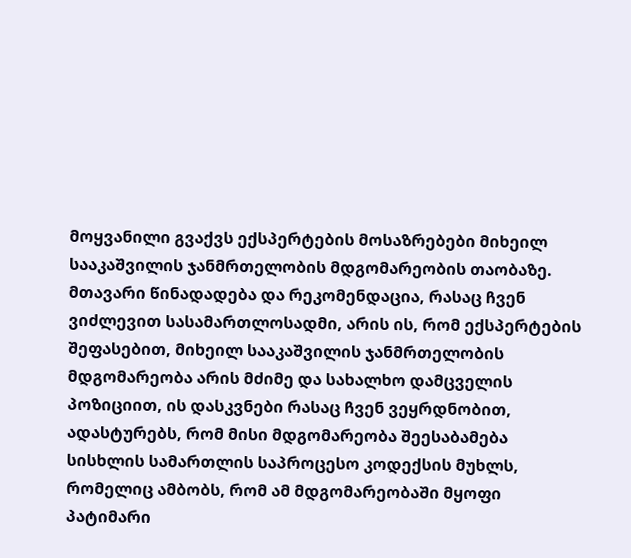მოყვანილი გვაქვს ექსპერტების მოსაზრებები მიხეილ სააკაშვილის ჯანმრთელობის მდგომარეობის თაობაზე. მთავარი წინადადება და რეკომენდაცია, რასაც ჩვენ ვიძლევით სასამართლოსადმი, არის ის, რომ ექსპერტების შეფასებით, მიხეილ სააკაშვილის ჯანმრთელობის მდგომარეობა არის მძიმე და სახალხო დამცველის პოზიციით, ის დასკვნები რასაც ჩვენ ვეყრდნობით, ადასტურებს, რომ მისი მდგომარეობა შეესაბამება სისხლის სამართლის საპროცესო კოდექსის მუხლს, რომელიც ამბობს, რომ ამ მდგომარეობაში მყოფი პატიმარი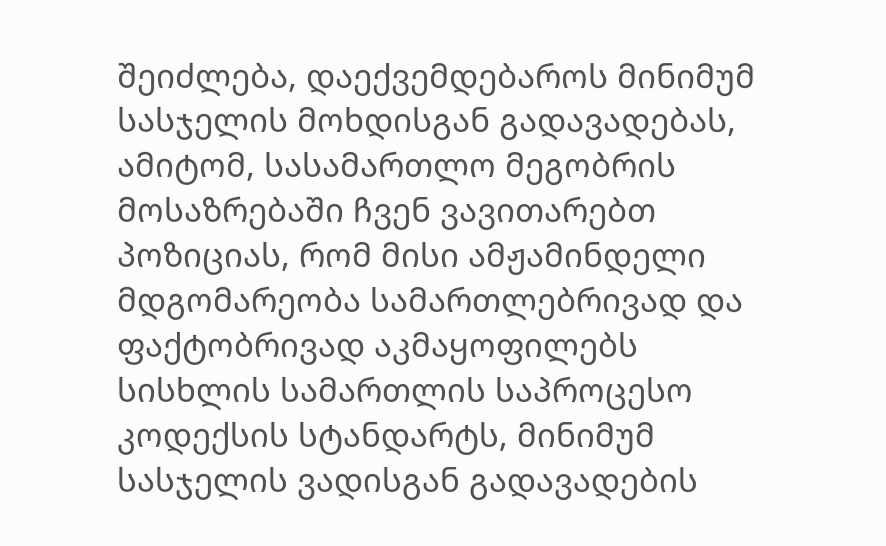შეიძლება, დაექვემდებაროს მინიმუმ სასჯელის მოხდისგან გადავადებას, ამიტომ, სასამართლო მეგობრის მოსაზრებაში ჩვენ ვავითარებთ პოზიციას, რომ მისი ამჟამინდელი მდგომარეობა სამართლებრივად და ფაქტობრივად აკმაყოფილებს სისხლის სამართლის საპროცესო კოდექსის სტანდარტს, მინიმუმ სასჯელის ვადისგან გადავადების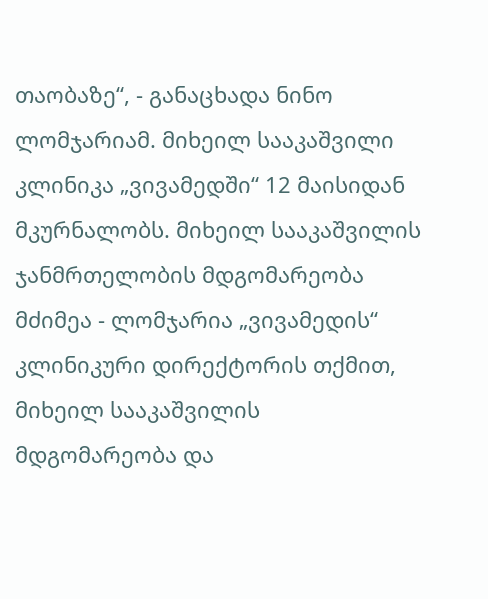თაობაზე“, - განაცხადა ნინო ლომჯარიამ. მიხეილ სააკაშვილი კლინიკა „ვივამედში“ 12 მაისიდან მკურნალობს. მიხეილ სააკაშვილის ჯანმრთელობის მდგომარეობა მძიმეა - ლომჯარია „ვივამედის“ კლინიკური დირექტორის თქმით, მიხეილ სააკაშვილის მდგომარეობა და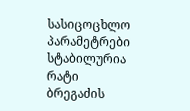სასიცოცხლო პარამეტრები სტაბილურია რატი ბრეგაძის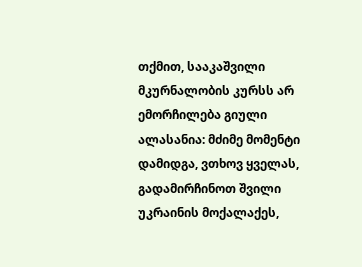თქმით, სააკაშვილი მკურნალობის კურსს არ ემორჩილება გიული ალასანია: მძიმე მომენტი დამიდგა, ვთხოვ ყველას, გადამირჩინოთ შვილი უკრაინის მოქალაქეს,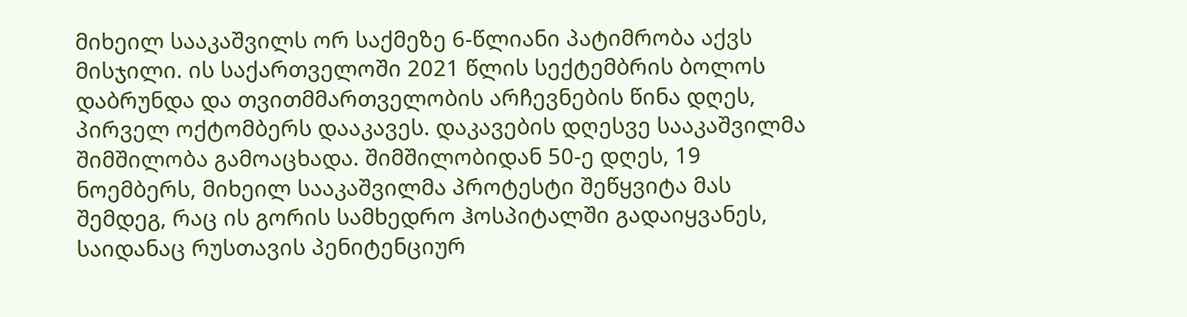მიხეილ სააკაშვილს ორ საქმეზე 6-წლიანი პატიმრობა აქვს მისჯილი. ის საქართველოში 2021 წლის სექტემბრის ბოლოს დაბრუნდა და თვითმმართველობის არჩევნების წინა დღეს, პირველ ოქტომბერს დააკავეს. დაკავების დღესვე სააკაშვილმა შიმშილობა გამოაცხადა. შიმშილობიდან 50-ე დღეს, 19 ნოემბერს, მიხეილ სააკაშვილმა პროტესტი შეწყვიტა მას შემდეგ, რაც ის გორის სამხედრო ჰოსპიტალში გადაიყვანეს, საიდანაც რუსთავის პენიტენციურ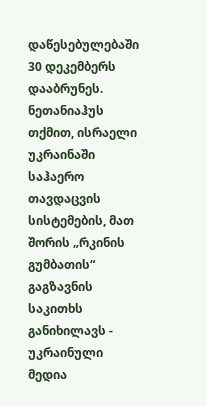დაწესებულებაში 30 დეკემბერს დააბრუნეს.
ნეთანიაჰუს თქმით, ისრაელი უკრაინაში საჰაერო თავდაცვის სისტემების, მათ შორის „რკინის გუმბათის“ გაგზავნის საკითხს განიხილავს - უკრაინული მედია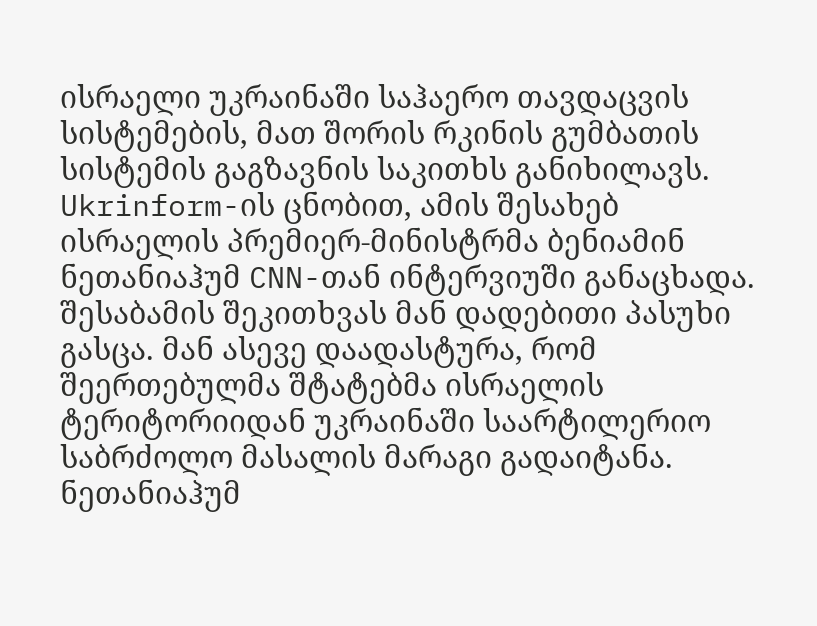ისრაელი უკრაინაში საჰაერო თავდაცვის სისტემების, მათ შორის რკინის გუმბათის სისტემის გაგზავნის საკითხს განიხილავს. Ukrinform-ის ცნობით, ამის შესახებ ისრაელის პრემიერ-მინისტრმა ბენიამინ ნეთანიაჰუმ CNN-თან ინტერვიუში განაცხადა. შესაბამის შეკითხვას მან დადებითი პასუხი გასცა. მან ასევე დაადასტურა, რომ შეერთებულმა შტატებმა ისრაელის ტერიტორიიდან უკრაინაში საარტილერიო საბრძოლო მასალის მარაგი გადაიტანა. ნეთანიაჰუმ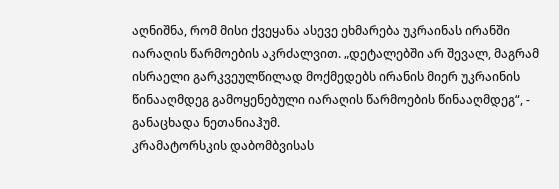აღნიშნა, რომ მისი ქვეყანა ასევე ეხმარება უკრაინას ირანში იარაღის წარმოების აკრძალვით. „დეტალებში არ შევალ, მაგრამ ისრაელი გარკვეულწილად მოქმედებს ირანის მიერ უკრაინის წინააღმდეგ გამოყენებული იარაღის წარმოების წინააღმდეგ“, - განაცხადა ნეთანიაჰუმ.
კრამატორსკის დაბომბვისას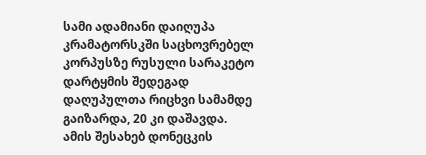სამი ადამიანი დაიღუპა
კრამატორსკში საცხოვრებელ კორპუსზე რუსული სარაკეტო დარტყმის შედეგად დაღუპულთა რიცხვი სამამდე გაიზარდა, 20 კი დაშავდა. ამის შესახებ დონეცკის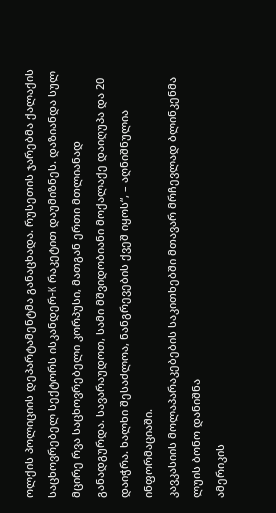ოლქის პოლიციის დეპარტამენტმა განაცხადა. რუსეთის ჯარებმა ქალაქის საცხოვრებელ სექტორს ისკანდერ-K რაკეტით დაუმიზნეს. დაზიანდა სულ მცირე რვა საცხოვრებელი კორპუსი, მათგან ერთი მთლიანად განადგურდა. სავარაუდოთ, სამი მშვიდობიანი მოქალაქე დაიღუპა და 20 დაიჭრა. ხალხი შესაძლოა, ნანგრევების ქვეშ იყოს“, – აღნიშნულია ინფორმაციაში.
კავკასიის მოლაპარაკებების საკითხებში მთავარ მრჩევლად ბლინკენმა ლუის ბონო დანიშნა
ამერიკის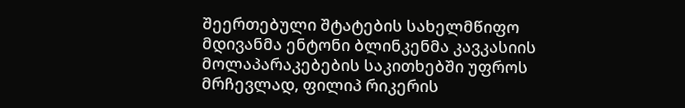შეერთებული შტატების სახელმწიფო მდივანმა ენტონი ბლინკენმა კავკასიის მოლაპარაკებების საკითხებში უფროს მრჩევლად, ფილიპ რიკერის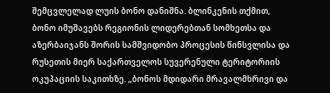შემცვლელად ლუის ბონო დანიშნა. ბლინკენის თქმით, ბონო იმუშავებს რეგიონის ლიდერებთან სომხეთსა და აზერბაიჯანს შორის სამშვიდობო პროცესის წინსვლისა და რუსეთის მიერ საქართველოს სუვერენული ტერიტორიის ოკუპაციის საკითხზე. „ბონოს მდიდარი მრავალმხრივი და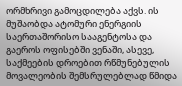ორმხრივი გამოცდილება აქვს. ის მუშაობდა ატომური ენერგიის საერთაშორისო სააგენტოსა და გაეროს ოფისებში ვენაში, ასევე, საქმეების დროებით რწმუნებულის მოვალეობის შემსრულებლად წმიდა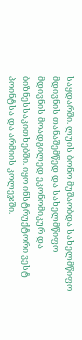საყდარში. ლუის ბონო მუშაობდა სახელმწიფო მდივნის თანაშემწედ და სახელმწიფო მდივნის მოადგილედ ეკონომიკურ და ბიზნესსაკითხებში. იყო ინსტრუქტორი ვესტ პოინტსა და არმიის კოლეჯში.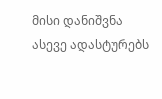მისი დანიშვნა ასევე ადასტურებს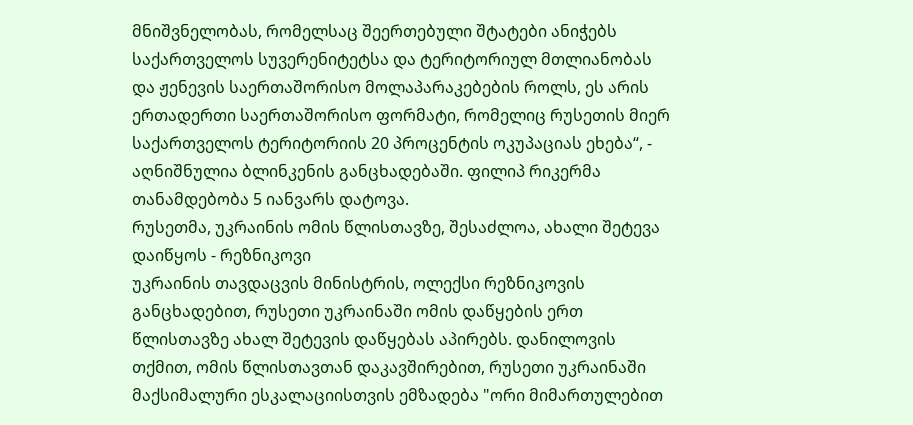მნიშვნელობას, რომელსაც შეერთებული შტატები ანიჭებს საქართველოს სუვერენიტეტსა და ტერიტორიულ მთლიანობას და ჟენევის საერთაშორისო მოლაპარაკებების როლს, ეს არის ერთადერთი საერთაშორისო ფორმატი, რომელიც რუსეთის მიერ საქართველოს ტერიტორიის 20 პროცენტის ოკუპაციას ეხება“, - აღნიშნულია ბლინკენის განცხადებაში. ფილიპ რიკერმა თანამდებობა 5 იანვარს დატოვა.
რუსეთმა, უკრაინის ომის წლისთავზე, შესაძლოა, ახალი შეტევა დაიწყოს - რეზნიკოვი
უკრაინის თავდაცვის მინისტრის, ოლექსი რეზნიკოვის განცხადებით, რუსეთი უკრაინაში ომის დაწყების ერთ წლისთავზე ახალ შეტევის დაწყებას აპირებს. დანილოვის თქმით, ომის წლისთავთან დაკავშირებით, რუსეთი უკრაინაში მაქსიმალური ესკალაციისთვის ემზადება "ორი მიმართულებით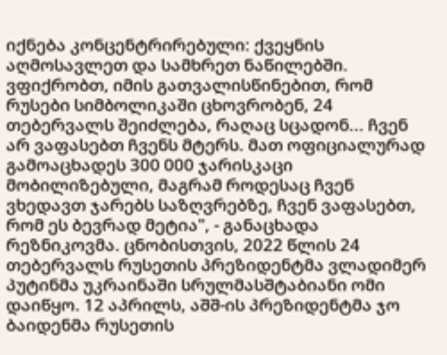იქნება კონცენტრირებული: ქვეყნის აღმოსავლეთ და სამხრეთ ნაწილებში. ვფიქრობთ, იმის გათვალისწინებით, რომ რუსები სიმბოლიკაში ცხოვრობენ, 24 თებერვალს შეიძლება, რაღაც სცადონ... ჩვენ არ ვაფასებთ ჩვენს მტერს. მათ ოფიციალურად გამოაცხადეს 300 000 ჯარისკაცი მობილიზებული, მაგრამ როდესაც ჩვენ ვხედავთ ჯარებს საზღვრებზე, ჩვენ ვაფასებთ, რომ ეს ბევრად მეტია", - განაცხადა რეზნიკოვმა. ცნობისთვის, 2022 წლის 24 თებერვალს რუსეთის პრეზიდენტმა ვლადიმერ პუტინმა უკრაინაში სრულმასშტაბიანი ომი დაიწყო. 12 აპრილს, აშშ-ის პრეზიდენტმა ჯო ბაიდენმა რუსეთის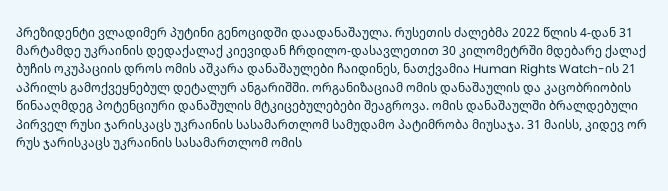პრეზიდენტი ვლადიმერ პუტინი გენოციდში დაადანაშაულა. რუსეთის ძალებმა 2022 წლის 4-დან 31 მარტამდე უკრაინის დედაქალაქ კიევიდან ჩრდილო-დასავლეთით 30 კილომეტრში მდებარე ქალაქ ბუჩის ოკუპაციის დროს ომის აშკარა დანაშაულები ჩაიდინეს, ნათქვამია Human Rights Watch-ის 21 აპრილს გამოქვეყნებულ დეტალურ ანგარიშში. ორგანიზაციამ ომის დანაშაულის და კაცობრიობის წინააღმდეგ პოტენციური დანაშულის მტკიცებულებები შეაგროვა. ომის დანაშაულში ბრალდებული პირველ რუსი ჯარისკაცს უკრაინის სასამართლომ სამუდამო პატიმრობა მიუსაჯა. 31 მაისს, კიდევ ორ რუს ჯარისკაცს უკრაინის სასამართლომ ომის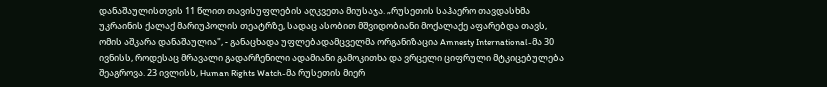დანაშაულისთვის 11 წლით თავისუფლების აღკვეთა მიუსაჯა. „რუსეთის საჰაერო თავდასხმა უკრაინის ქალაქ მარიუპოლის თეატრზე, სადაც ასობით მშვიდობიანი მოქალაქე აფარებდა თავს, ომის აშკარა დანაშაულია", - განაცხადა უფლებადამცველმა ორგანიზაცია Amnesty International-მა 30 ივნისს, როდესაც მრავალი გადარჩენილი ადამიანი გამოკითხა და ვრცელი ციფრული მტკიცებულება შეაგროვა. 23 ივლისს, Human Rights Watch-მა რუსეთის მიერ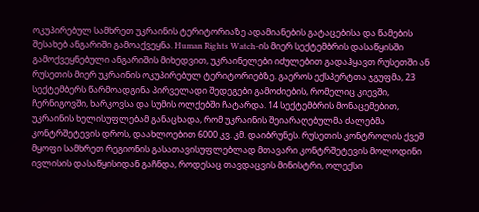ოკუპირებულ სამხრეთ უკრაინის ტერიტორიაზე ადამიანების გატაცებისა და წამების შესახებ ანგარიში გამოაქვეყნა. Human Rights Watch-ის მიერ სექტემბრის დასაწყისში გამოქვეყნებული ანგარიშის მიხედვით, უკრაინელები იძულებით გადაჰყავთ რუსეთში ან რუსეთის მიერ უკრაინის ოკუპირებულ ტერიტორიებზე. გაეროს ექსპერტთა ჯგუფმა, 23 სექტემბერს წარმოადგინა პირველადი შედეგები გამოძიების, რომელიც კიევში, ჩერნიგოვში, ხარკოვსა და სუმის ოლქებში ჩატარდა. 14 სექტემბრის მონაცემებით, უკრაინის ხელისუფლებამ განაცხადა, რომ უკრაინის შეიარაღებულმა ძალებმა კონტრშეტევის დროს, დაახლოებით 6000 კვ. კმ. დაიბრუნეს. რუსეთის კონტროლის ქვეშ მყოფი სამხრეთ რეგიონის გასათავისუფლებლად მთავარი კონტრშეტევის მოლოდინი ივლისის დასაწყისიდან გაჩნდა, როდესაც თავდაცვის მინისტრი, ოლექსი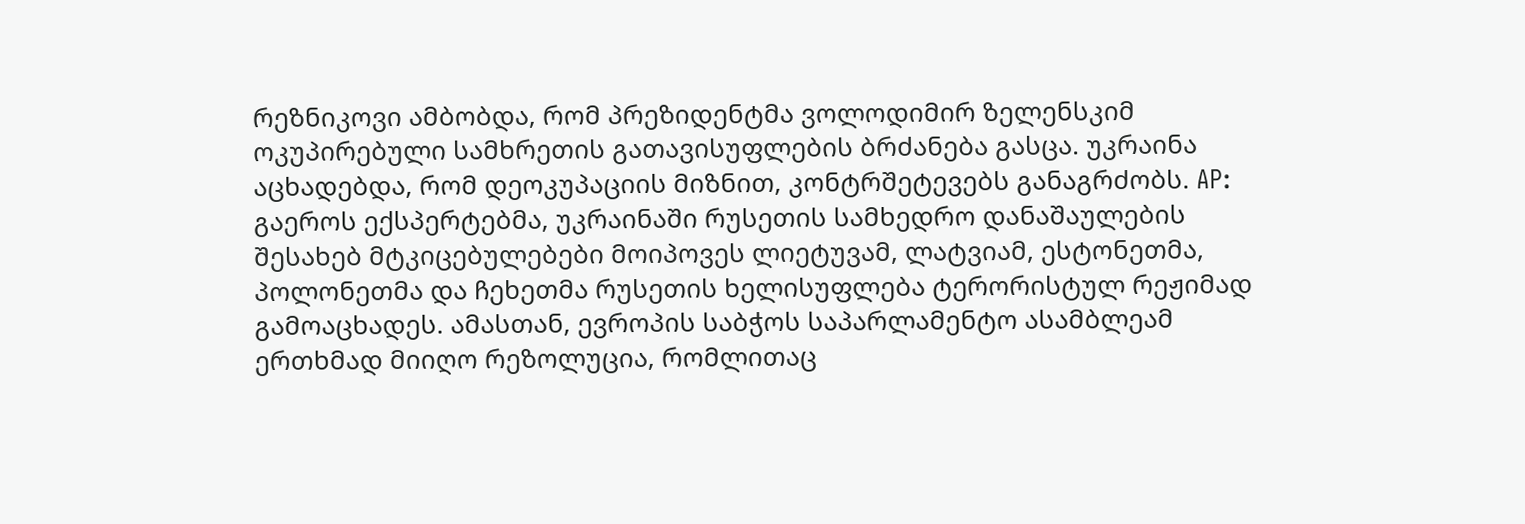რეზნიკოვი ამბობდა, რომ პრეზიდენტმა ვოლოდიმირ ზელენსკიმ ოკუპირებული სამხრეთის გათავისუფლების ბრძანება გასცა. უკრაინა აცხადებდა, რომ დეოკუპაციის მიზნით, კონტრშეტევებს განაგრძობს. AP: გაეროს ექსპერტებმა, უკრაინაში რუსეთის სამხედრო დანაშაულების შესახებ მტკიცებულებები მოიპოვეს ლიეტუვამ, ლატვიამ, ესტონეთმა, პოლონეთმა და ჩეხეთმა რუსეთის ხელისუფლება ტერორისტულ რეჟიმად გამოაცხადეს. ამასთან, ევროპის საბჭოს საპარლამენტო ასამბლეამ ერთხმად მიიღო რეზოლუცია, რომლითაც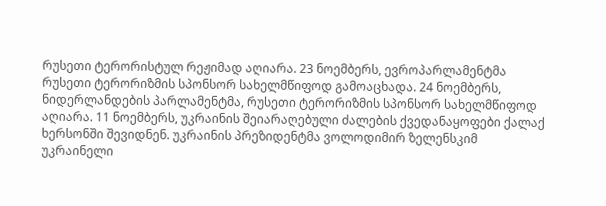რუსეთი ტერორისტულ რეჟიმად აღიარა. 23 ნოემბერს, ევროპარლამენტმა რუსეთი ტერორიზმის სპონსორ სახელმწიფოდ გამოაცხადა. 24 ნოემბერს, ნიდერლანდების პარლამენტმა, რუსეთი ტერორიზმის სპონსორ სახელმწიფოდ აღიარა. 11 ნოემბერს, უკრაინის შეიარაღებული ძალების ქვედანაყოფები ქალაქ ხერსონში შევიდნენ. უკრაინის პრეზიდენტმა ვოლოდიმირ ზელენსკიმ უკრაინელი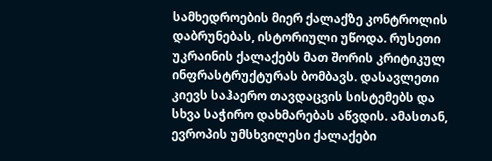სამხედროების მიერ ქალაქზე კონტროლის დაბრუნებას, ისტორიული უწოდა. რუსეთი უკრაინის ქალაქებს მათ შორის კრიტიკულ ინფრასტრუქტურას ბომბავს. დასავლეთი კიევს საჰაერო თავდაცვის სისტემებს და სხვა საჭირო დახმარებას აწვდის. ამასთან, ევროპის უმსხვილესი ქალაქები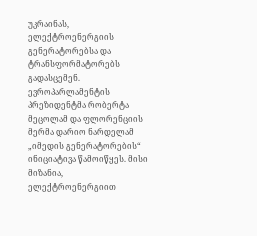უკრაინას, ელექტროენერგიის გენერატორებსა და ტრანსფორმატორებს გადასცემენ. ევროპარლამენტის პრეზიდენტმა რობერტა მეცოლამ და ფლორენციის მერმა დარიო ნარდელამ „იმედის გენერატორების“ ინიციატივა წამოიწყეს. მისი მიზანია, ელექტროენერგიით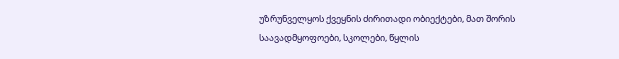უზრუნველყოს ქვეყნის ძირითადი ობიექტები, მათ შორის საავადმყოფოები, სკოლები, წყლის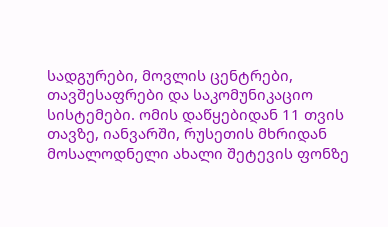სადგურები, მოვლის ცენტრები, თავშესაფრები და საკომუნიკაციო სისტემები. ომის დაწყებიდან 11 თვის თავზე, იანვარში, რუსეთის მხრიდან მოსალოდნელი ახალი შეტევის ფონზე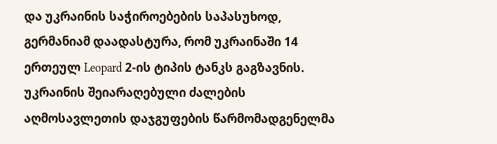და უკრაინის საჭიროებების საპასუხოდ, გერმანიამ დაადასტურა, რომ უკრაინაში 14 ერთეულ Leopard 2-ის ტიპის ტანკს გაგზავნის. უკრაინის შეიარაღებული ძალების აღმოსავლეთის დაჯგუფების წარმომადგენელმა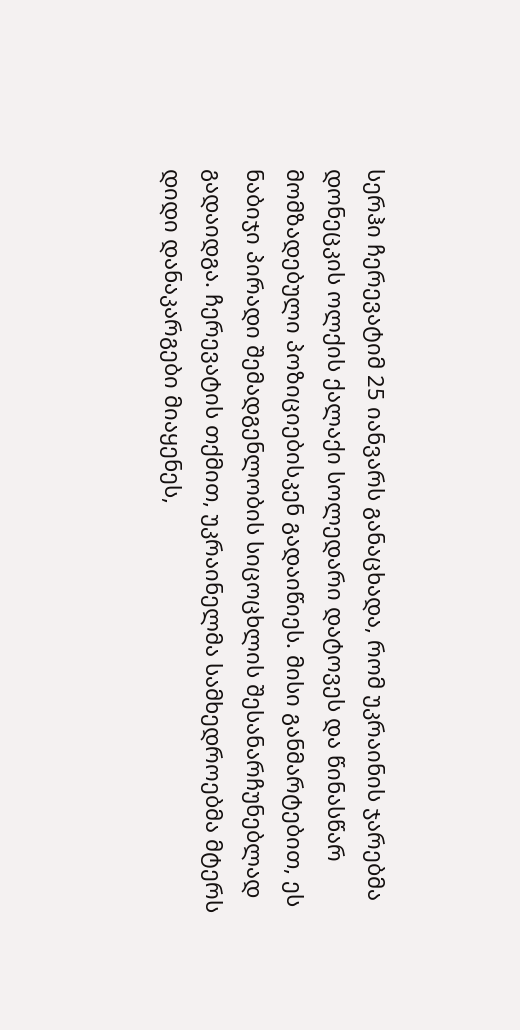სერჰი ჩერევატიმ 25 იანვარს განაცხადა, რომ უკრაინის ჯარებმა დონეცკის ოლქის ქალაქი სოლედარი დატოვეს და წინასწარ მომზადებული პოზიციებისკენ გადაიწიეს. მისი განმარტებით, ეს ნაბიჯი პირადი შემადგენლობის სიცოცხლის შესანარჩუნებლად გადაიდგა. ჩერევატის თქმით, უკრაინელმა სამხედროებმა მტერს დიდი დანაკარგები მიაყენეს,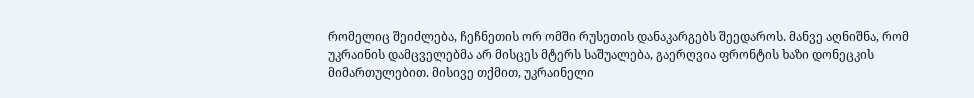რომელიც შეიძლება, ჩეჩნეთის ორ ომში რუსეთის დანაკარგებს შეედაროს. მანვე აღნიშნა, რომ უკრაინის დამცველებმა არ მისცეს მტერს საშუალება, გაერღვია ფრონტის ხაზი დონეცკის მიმართულებით. მისივე თქმით, უკრაინელი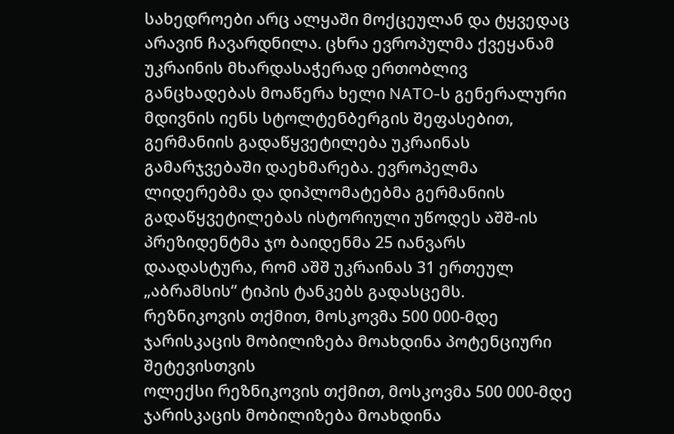სახედროები არც ალყაში მოქცეულან და ტყვედაც არავინ ჩავარდნილა. ცხრა ევროპულმა ქვეყანამ უკრაინის მხარდასაჭერად ერთობლივ განცხადებას მოაწერა ხელი NATO-ს გენერალური მდივნის იენს სტოლტენბერგის შეფასებით, გერმანიის გადაწყვეტილება უკრაინას გამარჯვებაში დაეხმარება. ევროპელმა ლიდერებმა და დიპლომატებმა გერმანიის გადაწყვეტილებას ისტორიული უწოდეს აშშ-ის პრეზიდენტმა ჯო ბაიდენმა 25 იანვარს დაადასტურა, რომ აშშ უკრაინას 31 ერთეულ „აბრამსის“ ტიპის ტანკებს გადასცემს.
რეზნიკოვის თქმით, მოსკოვმა 500 000-მდე ჯარისკაცის მობილიზება მოახდინა პოტენციური შეტევისთვის
ოლექსი რეზნიკოვის თქმით, მოსკოვმა 500 000-მდე ჯარისკაცის მობილიზება მოახდინა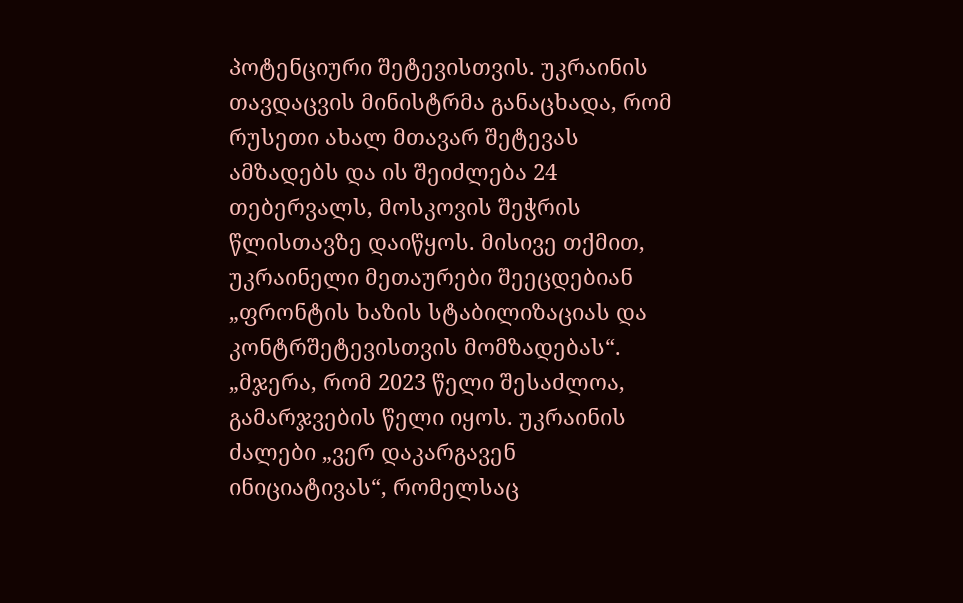პოტენციური შეტევისთვის. უკრაინის თავდაცვის მინისტრმა განაცხადა, რომ რუსეთი ახალ მთავარ შეტევას ამზადებს და ის შეიძლება 24 თებერვალს, მოსკოვის შეჭრის წლისთავზე დაიწყოს. მისივე თქმით, უკრაინელი მეთაურები შეეცდებიან „ფრონტის ხაზის სტაბილიზაციას და კონტრშეტევისთვის მომზადებას“. „მჯერა, რომ 2023 წელი შესაძლოა, გამარჯვების წელი იყოს. უკრაინის ძალები „ვერ დაკარგავენ ინიციატივას“, რომელსაც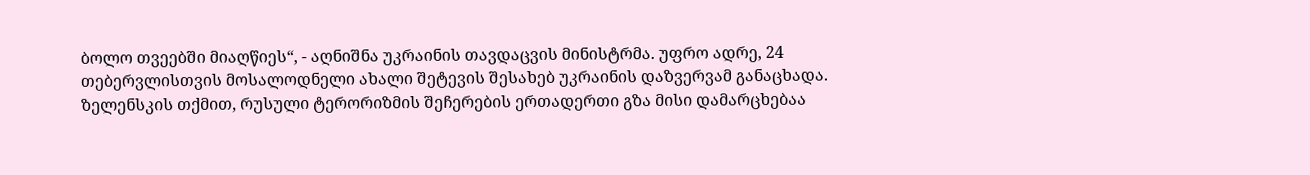ბოლო თვეებში მიაღწიეს“, - აღნიშნა უკრაინის თავდაცვის მინისტრმა. უფრო ადრე, 24 თებერვლისთვის მოსალოდნელი ახალი შეტევის შესახებ უკრაინის დაზვერვამ განაცხადა.
ზელენსკის თქმით, რუსული ტერორიზმის შეჩერების ერთადერთი გზა მისი დამარცხებაა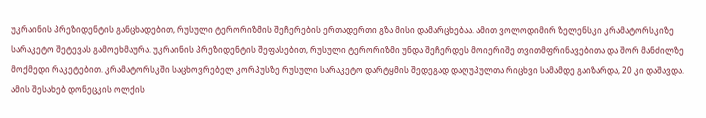უკრაინის პრეზიდენტის განცხადებით, რუსული ტერორიზმის შეჩერების ერთადერთი გზა მისი დამარცხებაა. ამით ვოლოდიმირ ზელენსკი კრამატორსკიზე სარაკეტო შეტევას გამოეხმაურა. უკრაინის პრეზიდენტის შეფასებით, რუსული ტერორიზმი უნდა შეჩერდეს მოიერიშე თვითმფრინავებითა და შორ მანძილზე მოქმედი რაკეტებით. კრამატორსკში საცხოვრებელ კორპუსზე რუსული სარაკეტო დარტყმის შედეგად დაღუპულთა რიცხვი სამამდე გაიზარდა, 20 კი დაშავდა. ამის შესახებ დონეცკის ოლქის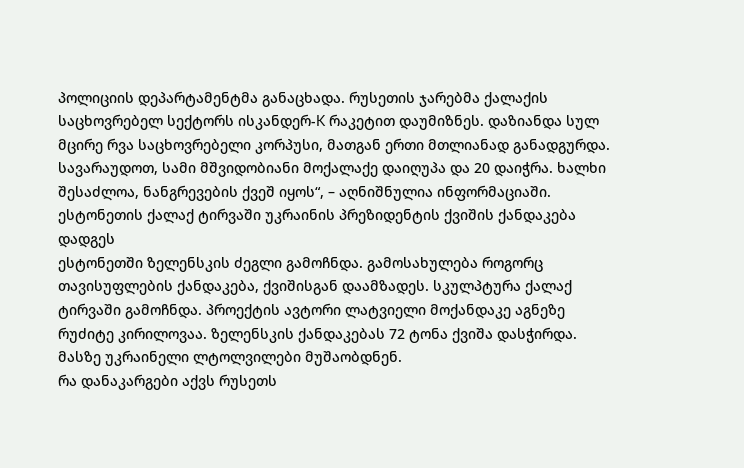პოლიციის დეპარტამენტმა განაცხადა. რუსეთის ჯარებმა ქალაქის საცხოვრებელ სექტორს ისკანდერ-K რაკეტით დაუმიზნეს. დაზიანდა სულ მცირე რვა საცხოვრებელი კორპუსი, მათგან ერთი მთლიანად განადგურდა. სავარაუდოთ, სამი მშვიდობიანი მოქალაქე დაიღუპა და 20 დაიჭრა. ხალხი შესაძლოა, ნანგრევების ქვეშ იყოს“, – აღნიშნულია ინფორმაციაში.
ესტონეთის ქალაქ ტირვაში უკრაინის პრეზიდენტის ქვიშის ქანდაკება დადგეს
ესტონეთში ზელენსკის ძეგლი გამოჩნდა. გამოსახულება როგორც თავისუფლების ქანდაკება, ქვიშისგან დაამზადეს. სკულპტურა ქალაქ ტირვაში გამოჩნდა. პროექტის ავტორი ლატვიელი მოქანდაკე აგნეზე რუძიტე კირილოვაა. ზელენსკის ქანდაკებას 72 ტონა ქვიშა დასჭირდა. მასზე უკრაინელი ლტოლვილები მუშაობდნენ.
რა დანაკარგები აქვს რუსეთს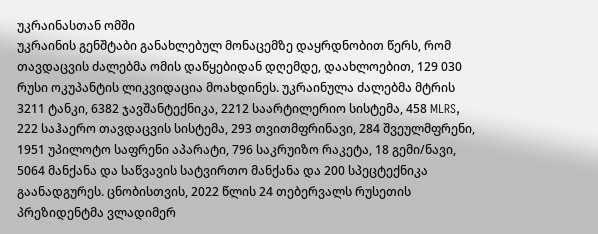უკრაინასთან ომში
უკრაინის გენშტაბი განახლებულ მონაცემზე დაყრდნობით წერს, რომ თავდაცვის ძალებმა ომის დაწყებიდან დღემდე, დაახლოებით, 129 030 რუსი ოკუპანტის ლიკვიდაცია მოახდინეს. უკრაინულა ძალებმა მტრის 3211 ტანკი, 6382 ჯავშანტექნიკა, 2212 საარტილერიო სისტემა, 458 MLRS, 222 საჰაერო თავდაცვის სისტემა, 293 თვითმფრინავი, 284 შვეულმფრენი, 1951 უპილოტო საფრენი აპარატი, 796 საკრუიზო რაკეტა, 18 გემი/ნავი, 5064 მანქანა და საწვავის სატვირთო მანქანა და 200 სპეცტექნიკა გაანადგურეს. ცნობისთვის, 2022 წლის 24 თებერვალს რუსეთის პრეზიდენტმა ვლადიმერ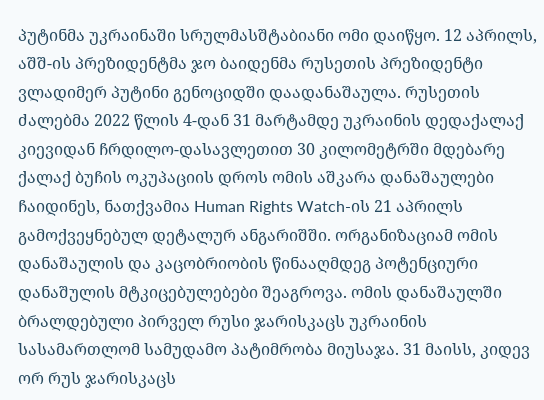პუტინმა უკრაინაში სრულმასშტაბიანი ომი დაიწყო. 12 აპრილს, აშშ-ის პრეზიდენტმა ჯო ბაიდენმა რუსეთის პრეზიდენტი ვლადიმერ პუტინი გენოციდში დაადანაშაულა. რუსეთის ძალებმა 2022 წლის 4-დან 31 მარტამდე უკრაინის დედაქალაქ კიევიდან ჩრდილო-დასავლეთით 30 კილომეტრში მდებარე ქალაქ ბუჩის ოკუპაციის დროს ომის აშკარა დანაშაულები ჩაიდინეს, ნათქვამია Human Rights Watch-ის 21 აპრილს გამოქვეყნებულ დეტალურ ანგარიშში. ორგანიზაციამ ომის დანაშაულის და კაცობრიობის წინააღმდეგ პოტენციური დანაშულის მტკიცებულებები შეაგროვა. ომის დანაშაულში ბრალდებული პირველ რუსი ჯარისკაცს უკრაინის სასამართლომ სამუდამო პატიმრობა მიუსაჯა. 31 მაისს, კიდევ ორ რუს ჯარისკაცს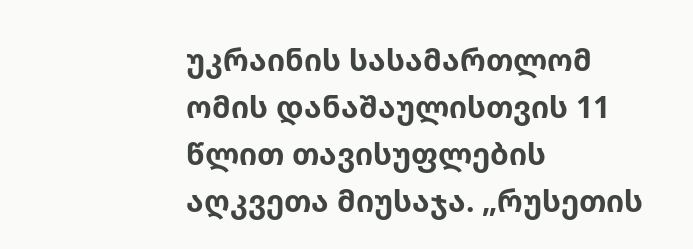უკრაინის სასამართლომ ომის დანაშაულისთვის 11 წლით თავისუფლების აღკვეთა მიუსაჯა. „რუსეთის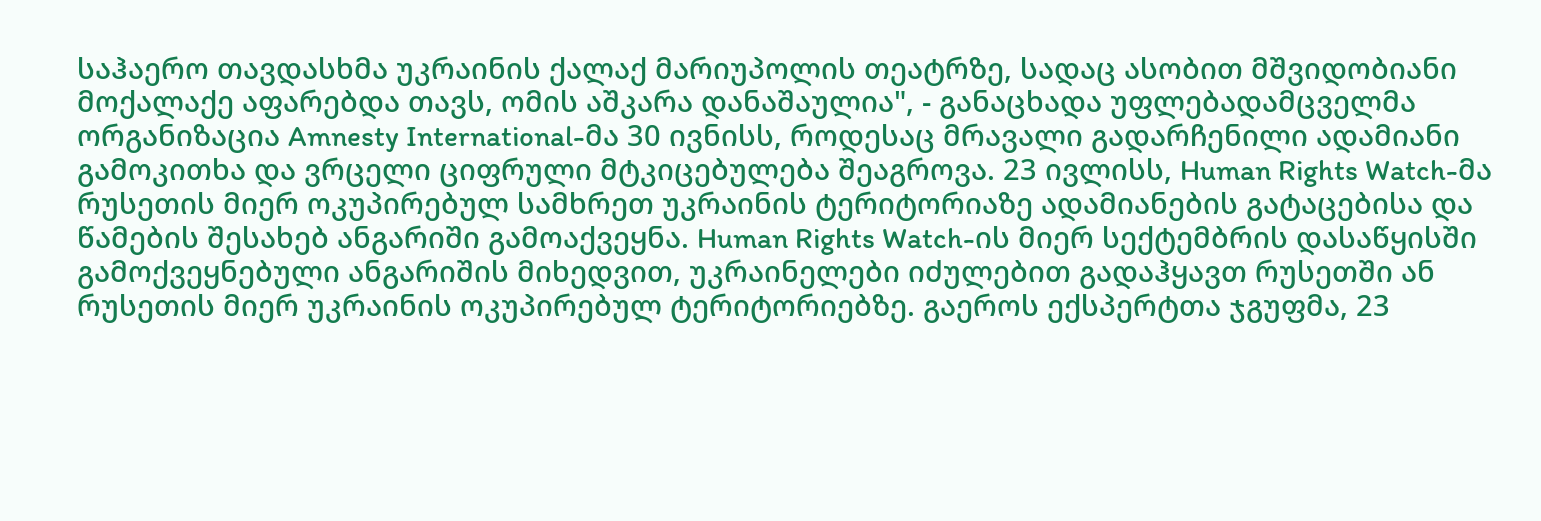საჰაერო თავდასხმა უკრაინის ქალაქ მარიუპოლის თეატრზე, სადაც ასობით მშვიდობიანი მოქალაქე აფარებდა თავს, ომის აშკარა დანაშაულია", - განაცხადა უფლებადამცველმა ორგანიზაცია Amnesty International-მა 30 ივნისს, როდესაც მრავალი გადარჩენილი ადამიანი გამოკითხა და ვრცელი ციფრული მტკიცებულება შეაგროვა. 23 ივლისს, Human Rights Watch-მა რუსეთის მიერ ოკუპირებულ სამხრეთ უკრაინის ტერიტორიაზე ადამიანების გატაცებისა და წამების შესახებ ანგარიში გამოაქვეყნა. Human Rights Watch-ის მიერ სექტემბრის დასაწყისში გამოქვეყნებული ანგარიშის მიხედვით, უკრაინელები იძულებით გადაჰყავთ რუსეთში ან რუსეთის მიერ უკრაინის ოკუპირებულ ტერიტორიებზე. გაეროს ექსპერტთა ჯგუფმა, 23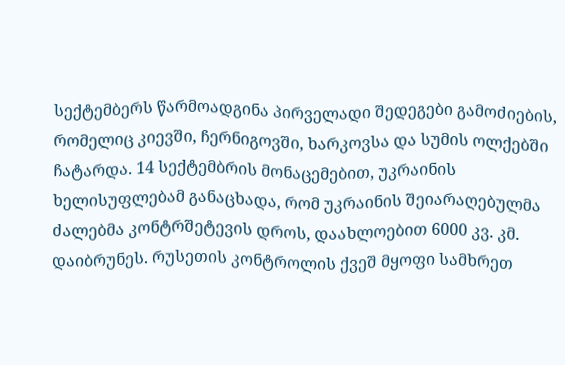სექტემბერს წარმოადგინა პირველადი შედეგები გამოძიების, რომელიც კიევში, ჩერნიგოვში, ხარკოვსა და სუმის ოლქებში ჩატარდა. 14 სექტემბრის მონაცემებით, უკრაინის ხელისუფლებამ განაცხადა, რომ უკრაინის შეიარაღებულმა ძალებმა კონტრშეტევის დროს, დაახლოებით 6000 კვ. კმ. დაიბრუნეს. რუსეთის კონტროლის ქვეშ მყოფი სამხრეთ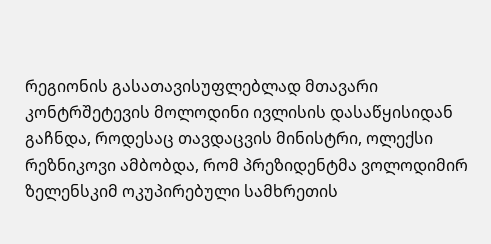რეგიონის გასათავისუფლებლად მთავარი კონტრშეტევის მოლოდინი ივლისის დასაწყისიდან გაჩნდა, როდესაც თავდაცვის მინისტრი, ოლექსი რეზნიკოვი ამბობდა, რომ პრეზიდენტმა ვოლოდიმირ ზელენსკიმ ოკუპირებული სამხრეთის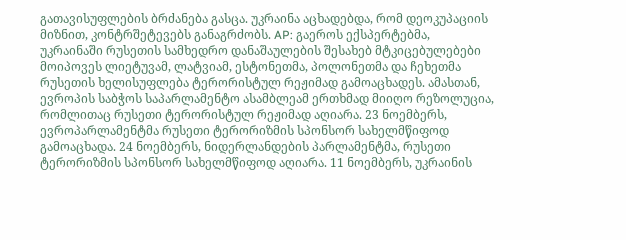გათავისუფლების ბრძანება გასცა. უკრაინა აცხადებდა, რომ დეოკუპაციის მიზნით, კონტრშეტევებს განაგრძობს. AP: გაეროს ექსპერტებმა, უკრაინაში რუსეთის სამხედრო დანაშაულების შესახებ მტკიცებულებები მოიპოვეს ლიეტუვამ, ლატვიამ, ესტონეთმა, პოლონეთმა და ჩეხეთმა რუსეთის ხელისუფლება ტერორისტულ რეჟიმად გამოაცხადეს. ამასთან, ევროპის საბჭოს საპარლამენტო ასამბლეამ ერთხმად მიიღო რეზოლუცია, რომლითაც რუსეთი ტერორისტულ რეჟიმად აღიარა. 23 ნოემბერს, ევროპარლამენტმა რუსეთი ტერორიზმის სპონსორ სახელმწიფოდ გამოაცხადა. 24 ნოემბერს, ნიდერლანდების პარლამენტმა, რუსეთი ტერორიზმის სპონსორ სახელმწიფოდ აღიარა. 11 ნოემბერს, უკრაინის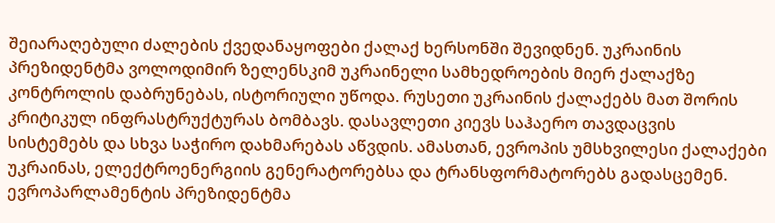შეიარაღებული ძალების ქვედანაყოფები ქალაქ ხერსონში შევიდნენ. უკრაინის პრეზიდენტმა ვოლოდიმირ ზელენსკიმ უკრაინელი სამხედროების მიერ ქალაქზე კონტროლის დაბრუნებას, ისტორიული უწოდა. რუსეთი უკრაინის ქალაქებს მათ შორის კრიტიკულ ინფრასტრუქტურას ბომბავს. დასავლეთი კიევს საჰაერო თავდაცვის სისტემებს და სხვა საჭირო დახმარებას აწვდის. ამასთან, ევროპის უმსხვილესი ქალაქები უკრაინას, ელექტროენერგიის გენერატორებსა და ტრანსფორმატორებს გადასცემენ. ევროპარლამენტის პრეზიდენტმა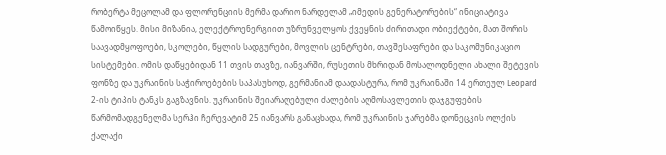რობერტა მეცოლამ და ფლორენციის მერმა დარიო ნარდელამ „იმედის გენერატორების“ ინიციატივა წამოიწყეს. მისი მიზანია, ელექტროენერგიით უზრუნველყოს ქვეყნის ძირითადი ობიექტები, მათ შორის საავადმყოფოები, სკოლები, წყლის სადგურები, მოვლის ცენტრები, თავშესაფრები და საკომუნიკაციო სისტემები. ომის დაწყებიდან 11 თვის თავზე, იანვარში, რუსეთის მხრიდან მოსალოდნელი ახალი შეტევის ფონზე და უკრაინის საჭიროებების საპასუხოდ, გერმანიამ დაადასტურა, რომ უკრაინაში 14 ერთეულ Leopard 2-ის ტიპის ტანკს გაგზავნის. უკრაინის შეიარაღებული ძალების აღმოსავლეთის დაჯგუფების წარმომადგენელმა სერჰი ჩერევატიმ 25 იანვარს განაცხადა, რომ უკრაინის ჯარებმა დონეცკის ოლქის ქალაქი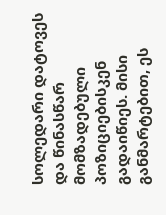სოლედარი დატოვეს და წინასწარ მომზადებული პოზიციებისკენ გადაიწიეს. მისი განმარტებით, ეს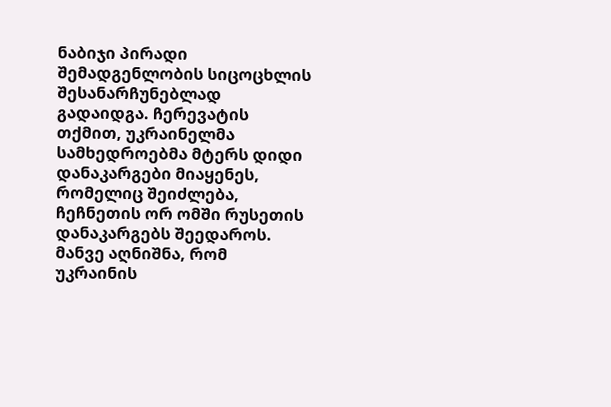ნაბიჯი პირადი შემადგენლობის სიცოცხლის შესანარჩუნებლად გადაიდგა. ჩერევატის თქმით, უკრაინელმა სამხედროებმა მტერს დიდი დანაკარგები მიაყენეს, რომელიც შეიძლება, ჩეჩნეთის ორ ომში რუსეთის დანაკარგებს შეედაროს. მანვე აღნიშნა, რომ უკრაინის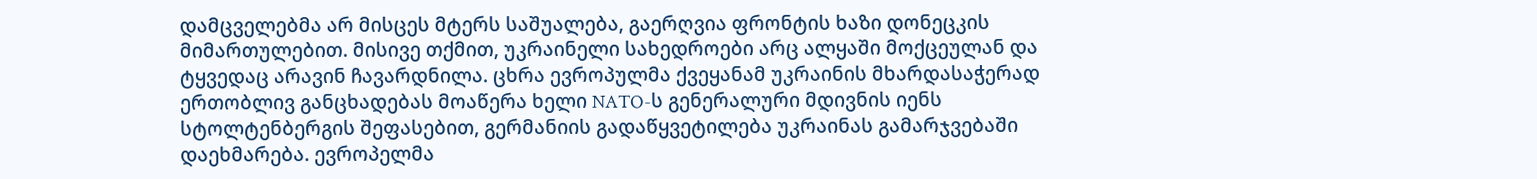დამცველებმა არ მისცეს მტერს საშუალება, გაერღვია ფრონტის ხაზი დონეცკის მიმართულებით. მისივე თქმით, უკრაინელი სახედროები არც ალყაში მოქცეულან და ტყვედაც არავინ ჩავარდნილა. ცხრა ევროპულმა ქვეყანამ უკრაინის მხარდასაჭერად ერთობლივ განცხადებას მოაწერა ხელი NATO-ს გენერალური მდივნის იენს სტოლტენბერგის შეფასებით, გერმანიის გადაწყვეტილება უკრაინას გამარჯვებაში დაეხმარება. ევროპელმა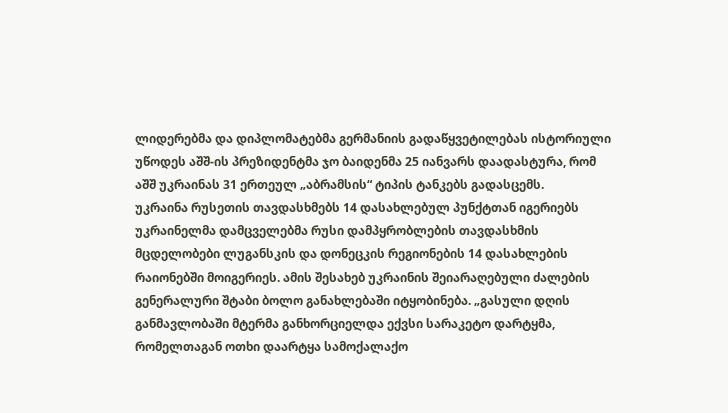ლიდერებმა და დიპლომატებმა გერმანიის გადაწყვეტილებას ისტორიული უწოდეს აშშ-ის პრეზიდენტმა ჯო ბაიდენმა 25 იანვარს დაადასტურა, რომ აშშ უკრაინას 31 ერთეულ „აბრამსის“ ტიპის ტანკებს გადასცემს.
უკრაინა რუსეთის თავდასხმებს 14 დასახლებულ პუნქტთან იგერიებს
უკრაინელმა დამცველებმა რუსი დამპყრობლების თავდასხმის მცდელობები ლუგანსკის და დონეცკის რეგიონების 14 დასახლების რაიონებში მოიგერიეს. ამის შესახებ უკრაინის შეიარაღებული ძალების გენერალური შტაბი ბოლო განახლებაში იტყობინება. „გასული დღის განმავლობაში მტერმა განხორციელდა ექვსი სარაკეტო დარტყმა, რომელთაგან ოთხი დაარტყა სამოქალაქო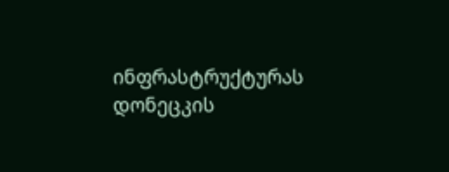ინფრასტრუქტურას დონეცკის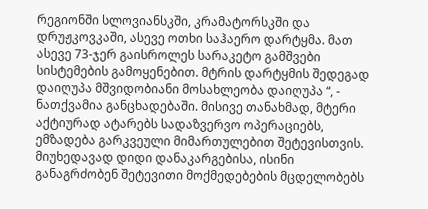რეგიონში სლოვიანსკში, კრამატორსკში და დრუჟკოვკაში, ასევე ოთხი საჰაერო დარტყმა. მათ ასევე 73-ჯერ გაისროლეს სარაკეტო გამშვები სისტემების გამოყენებით. მტრის დარტყმის შედეგად დაიღუპა მშვიდობიანი მოსახლეობა დაიღუპა “, - ნათქვამია განცხადებაში. მისივე თანახმად, მტერი აქტიურად ატარებს სადაზვერვო ოპერაციებს, ემზადება გარკვეული მიმართულებით შეტევისთვის. მიუხედავად დიდი დანაკარგებისა, ისინი განაგრძობენ შეტევითი მოქმედებების მცდელობებს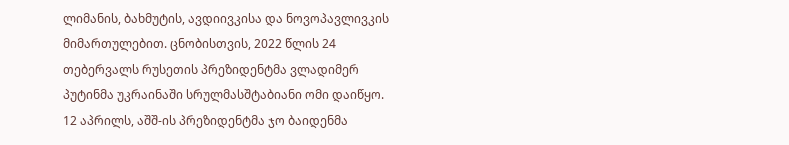ლიმანის, ბახმუტის, ავდიივკისა და ნოვოპავლივკის მიმართულებით. ცნობისთვის, 2022 წლის 24 თებერვალს რუსეთის პრეზიდენტმა ვლადიმერ პუტინმა უკრაინაში სრულმასშტაბიანი ომი დაიწყო. 12 აპრილს, აშშ-ის პრეზიდენტმა ჯო ბაიდენმა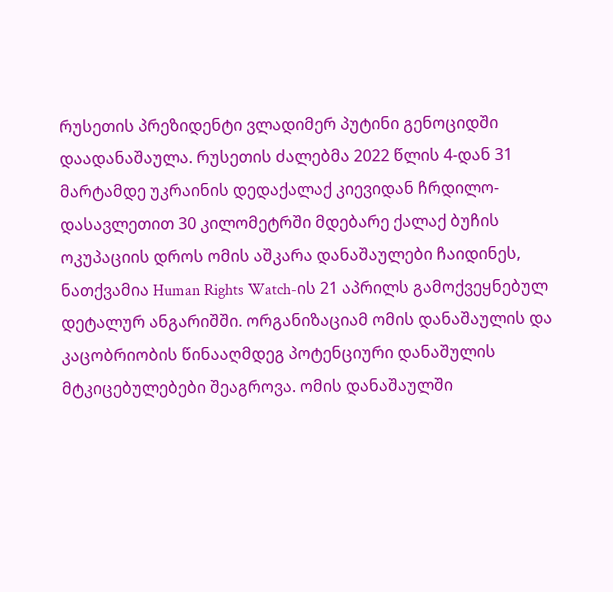რუსეთის პრეზიდენტი ვლადიმერ პუტინი გენოციდში დაადანაშაულა. რუსეთის ძალებმა 2022 წლის 4-დან 31 მარტამდე უკრაინის დედაქალაქ კიევიდან ჩრდილო-დასავლეთით 30 კილომეტრში მდებარე ქალაქ ბუჩის ოკუპაციის დროს ომის აშკარა დანაშაულები ჩაიდინეს, ნათქვამია Human Rights Watch-ის 21 აპრილს გამოქვეყნებულ დეტალურ ანგარიშში. ორგანიზაციამ ომის დანაშაულის და კაცობრიობის წინააღმდეგ პოტენციური დანაშულის მტკიცებულებები შეაგროვა. ომის დანაშაულში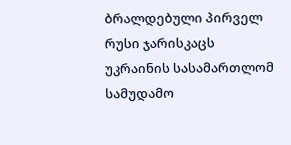ბრალდებული პირველ რუსი ჯარისკაცს უკრაინის სასამართლომ სამუდამო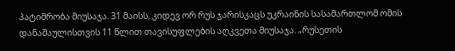პატიმრობა მიუსაჯა. 31 მაისს, კიდევ ორ რუს ჯარისკაცს უკრაინის სასამართლომ ომის დანაშაულისთვის 11 წლით თავისუფლების აღკვეთა მიუსაჯა. „რუსეთის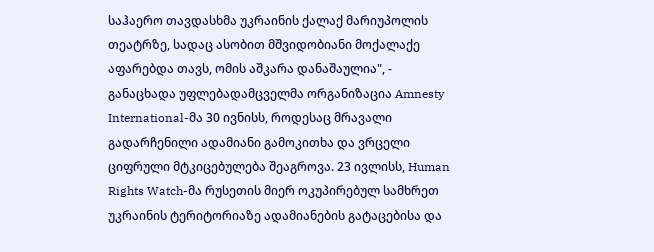საჰაერო თავდასხმა უკრაინის ქალაქ მარიუპოლის თეატრზე, სადაც ასობით მშვიდობიანი მოქალაქე აფარებდა თავს, ომის აშკარა დანაშაულია", - განაცხადა უფლებადამცველმა ორგანიზაცია Amnesty International-მა 30 ივნისს, როდესაც მრავალი გადარჩენილი ადამიანი გამოკითხა და ვრცელი ციფრული მტკიცებულება შეაგროვა. 23 ივლისს, Human Rights Watch-მა რუსეთის მიერ ოკუპირებულ სამხრეთ უკრაინის ტერიტორიაზე ადამიანების გატაცებისა და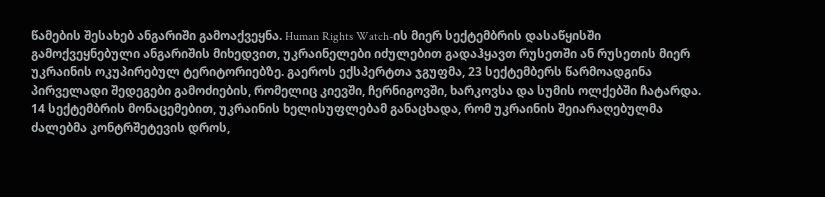წამების შესახებ ანგარიში გამოაქვეყნა. Human Rights Watch-ის მიერ სექტემბრის დასაწყისში გამოქვეყნებული ანგარიშის მიხედვით, უკრაინელები იძულებით გადაჰყავთ რუსეთში ან რუსეთის მიერ უკრაინის ოკუპირებულ ტერიტორიებზე. გაეროს ექსპერტთა ჯგუფმა, 23 სექტემბერს წარმოადგინა პირველადი შედეგები გამოძიების, რომელიც კიევში, ჩერნიგოვში, ხარკოვსა და სუმის ოლქებში ჩატარდა. 14 სექტემბრის მონაცემებით, უკრაინის ხელისუფლებამ განაცხადა, რომ უკრაინის შეიარაღებულმა ძალებმა კონტრშეტევის დროს,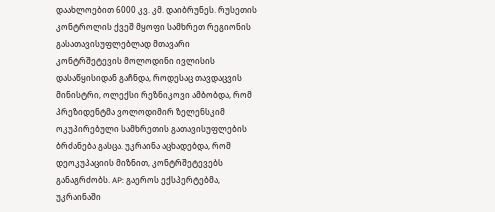დაახლოებით 6000 კვ. კმ. დაიბრუნეს. რუსეთის კონტროლის ქვეშ მყოფი სამხრეთ რეგიონის გასათავისუფლებლად მთავარი კონტრშეტევის მოლოდინი ივლისის დასაწყისიდან გაჩნდა, როდესაც თავდაცვის მინისტრი, ოლექსი რეზნიკოვი ამბობდა, რომ პრეზიდენტმა ვოლოდიმირ ზელენსკიმ ოკუპირებული სამხრეთის გათავისუფლების ბრძანება გასცა. უკრაინა აცხადებდა, რომ დეოკუპაციის მიზნით, კონტრშეტევებს განაგრძობს. AP: გაეროს ექსპერტებმა, უკრაინაში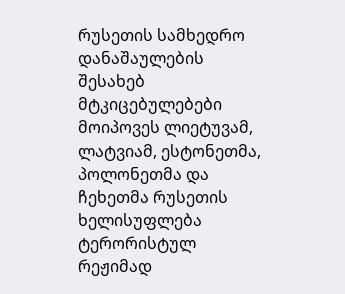რუსეთის სამხედრო დანაშაულების შესახებ მტკიცებულებები მოიპოვეს ლიეტუვამ, ლატვიამ, ესტონეთმა, პოლონეთმა და ჩეხეთმა რუსეთის ხელისუფლება ტერორისტულ რეჟიმად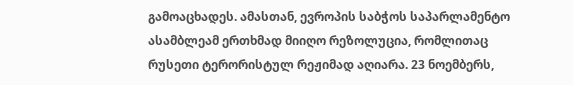გამოაცხადეს. ამასთან, ევროპის საბჭოს საპარლამენტო ასამბლეამ ერთხმად მიიღო რეზოლუცია, რომლითაც რუსეთი ტერორისტულ რეჟიმად აღიარა. 23 ნოემბერს,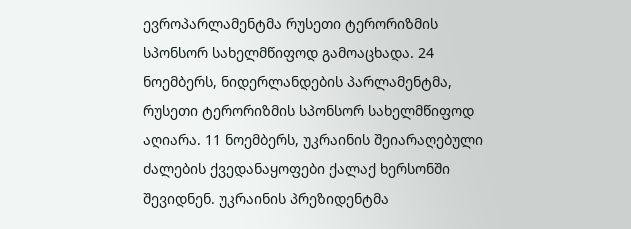ევროპარლამენტმა რუსეთი ტერორიზმის სპონსორ სახელმწიფოდ გამოაცხადა. 24 ნოემბერს, ნიდერლანდების პარლამენტმა, რუსეთი ტერორიზმის სპონსორ სახელმწიფოდ აღიარა. 11 ნოემბერს, უკრაინის შეიარაღებული ძალების ქვედანაყოფები ქალაქ ხერსონში შევიდნენ. უკრაინის პრეზიდენტმა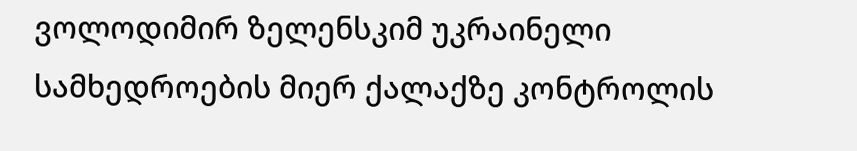ვოლოდიმირ ზელენსკიმ უკრაინელი სამხედროების მიერ ქალაქზე კონტროლის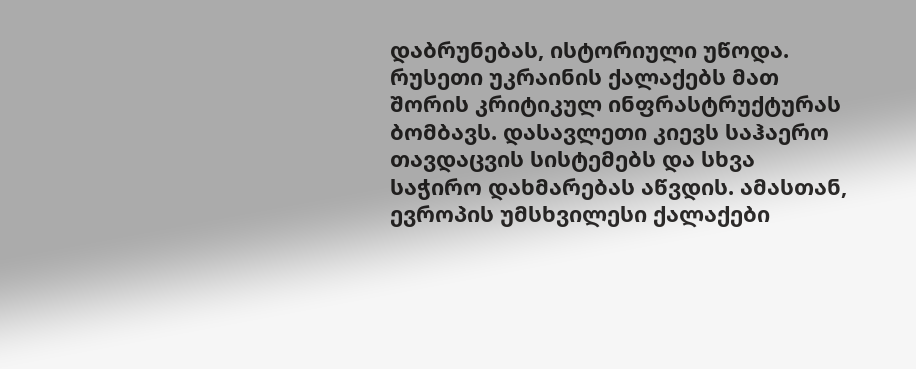დაბრუნებას, ისტორიული უწოდა. რუსეთი უკრაინის ქალაქებს მათ შორის კრიტიკულ ინფრასტრუქტურას ბომბავს. დასავლეთი კიევს საჰაერო თავდაცვის სისტემებს და სხვა საჭირო დახმარებას აწვდის. ამასთან, ევროპის უმსხვილესი ქალაქები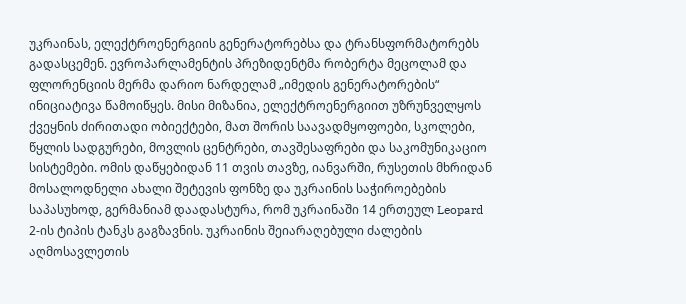უკრაინას, ელექტროენერგიის გენერატორებსა და ტრანსფორმატორებს გადასცემენ. ევროპარლამენტის პრეზიდენტმა რობერტა მეცოლამ და ფლორენციის მერმა დარიო ნარდელამ „იმედის გენერატორების“ ინიციატივა წამოიწყეს. მისი მიზანია, ელექტროენერგიით უზრუნველყოს ქვეყნის ძირითადი ობიექტები, მათ შორის საავადმყოფოები, სკოლები, წყლის სადგურები, მოვლის ცენტრები, თავშესაფრები და საკომუნიკაციო სისტემები. ომის დაწყებიდან 11 თვის თავზე, იანვარში, რუსეთის მხრიდან მოსალოდნელი ახალი შეტევის ფონზე და უკრაინის საჭიროებების საპასუხოდ, გერმანიამ დაადასტურა, რომ უკრაინაში 14 ერთეულ Leopard 2-ის ტიპის ტანკს გაგზავნის. უკრაინის შეიარაღებული ძალების აღმოსავლეთის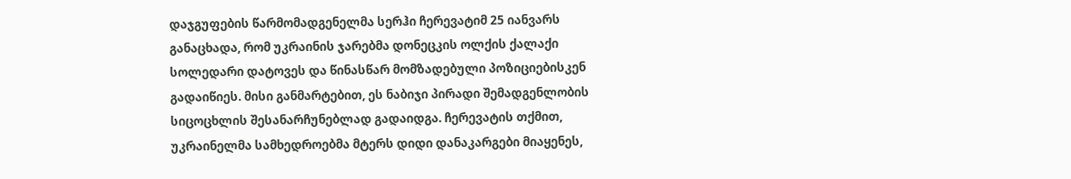დაჯგუფების წარმომადგენელმა სერჰი ჩერევატიმ 25 იანვარს განაცხადა, რომ უკრაინის ჯარებმა დონეცკის ოლქის ქალაქი სოლედარი დატოვეს და წინასწარ მომზადებული პოზიციებისკენ გადაიწიეს. მისი განმარტებით, ეს ნაბიჯი პირადი შემადგენლობის სიცოცხლის შესანარჩუნებლად გადაიდგა. ჩერევატის თქმით, უკრაინელმა სამხედროებმა მტერს დიდი დანაკარგები მიაყენეს,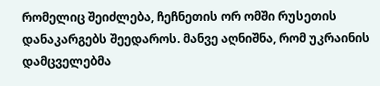რომელიც შეიძლება, ჩეჩნეთის ორ ომში რუსეთის დანაკარგებს შეედაროს. მანვე აღნიშნა, რომ უკრაინის დამცველებმა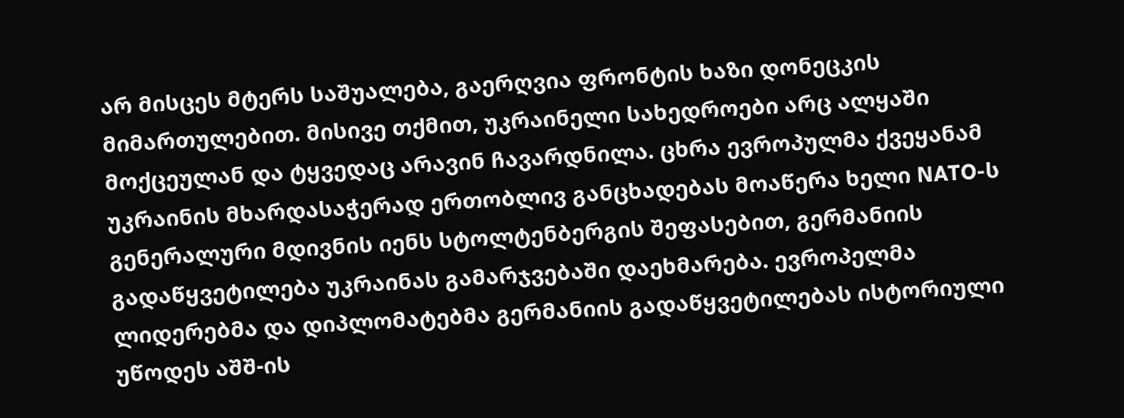არ მისცეს მტერს საშუალება, გაერღვია ფრონტის ხაზი დონეცკის მიმართულებით. მისივე თქმით, უკრაინელი სახედროები არც ალყაში მოქცეულან და ტყვედაც არავინ ჩავარდნილა. ცხრა ევროპულმა ქვეყანამ უკრაინის მხარდასაჭერად ერთობლივ განცხადებას მოაწერა ხელი NATO-ს გენერალური მდივნის იენს სტოლტენბერგის შეფასებით, გერმანიის გადაწყვეტილება უკრაინას გამარჯვებაში დაეხმარება. ევროპელმა ლიდერებმა და დიპლომატებმა გერმანიის გადაწყვეტილებას ისტორიული უწოდეს აშშ-ის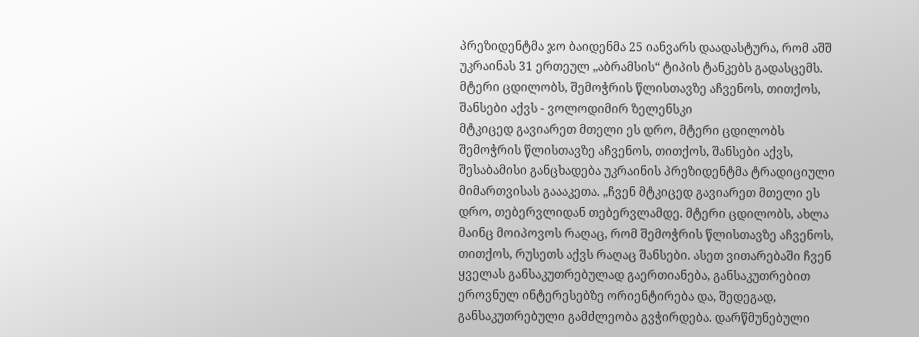პრეზიდენტმა ჯო ბაიდენმა 25 იანვარს დაადასტურა, რომ აშშ უკრაინას 31 ერთეულ „აბრამსის“ ტიპის ტანკებს გადასცემს.
მტერი ცდილობს, შემოჭრის წლისთავზე აჩვენოს, თითქოს, შანსები აქვს - ვოლოდიმირ ზელენსკი
მტკიცედ გავიარეთ მთელი ეს დრო, მტერი ცდილობს შემოჭრის წლისთავზე აჩვენოს, თითქოს, შანსები აქვს, შესაბამისი განცხადება უკრაინის პრეზიდენტმა ტრადიციული მიმართვისას გაააკეთა. „ჩვენ მტკიცედ გავიარეთ მთელი ეს დრო, თებერვლიდან თებერვლამდე. მტერი ცდილობს, ახლა მაინც მოიპოვოს რაღაც, რომ შემოჭრის წლისთავზე აჩვენოს, თითქოს, რუსეთს აქვს რაღაც შანსები. ასეთ ვითარებაში ჩვენ ყველას განსაკუთრებულად გაერთიანება, განსაკუთრებით ეროვნულ ინტერესებზე ორიენტირება და, შედეგად, განსაკუთრებული გამძლეობა გვჭირდება. დარწმუნებული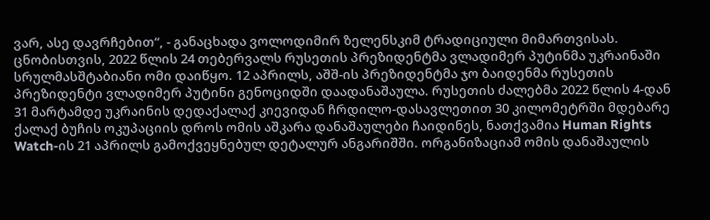ვარ, ასე დავრჩებით“, - განაცხადა ვოლოდიმირ ზელენსკიმ ტრადიციული მიმართვისას. ცნობისთვის, 2022 წლის 24 თებერვალს რუსეთის პრეზიდენტმა ვლადიმერ პუტინმა უკრაინაში სრულმასშტაბიანი ომი დაიწყო. 12 აპრილს, აშშ-ის პრეზიდენტმა ჯო ბაიდენმა რუსეთის პრეზიდენტი ვლადიმერ პუტინი გენოციდში დაადანაშაულა. რუსეთის ძალებმა 2022 წლის 4-დან 31 მარტამდე უკრაინის დედაქალაქ კიევიდან ჩრდილო-დასავლეთით 30 კილომეტრში მდებარე ქალაქ ბუჩის ოკუპაციის დროს ომის აშკარა დანაშაულები ჩაიდინეს, ნათქვამია Human Rights Watch-ის 21 აპრილს გამოქვეყნებულ დეტალურ ანგარიშში. ორგანიზაციამ ომის დანაშაულის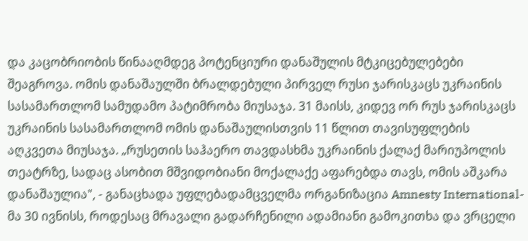და კაცობრიობის წინააღმდეგ პოტენციური დანაშულის მტკიცებულებები შეაგროვა. ომის დანაშაულში ბრალდებული პირველ რუსი ჯარისკაცს უკრაინის სასამართლომ სამუდამო პატიმრობა მიუსაჯა. 31 მაისს, კიდევ ორ რუს ჯარისკაცს უკრაინის სასამართლომ ომის დანაშაულისთვის 11 წლით თავისუფლების აღკვეთა მიუსაჯა. „რუსეთის საჰაერო თავდასხმა უკრაინის ქალაქ მარიუპოლის თეატრზე, სადაც ასობით მშვიდობიანი მოქალაქე აფარებდა თავს, ომის აშკარა დანაშაულია", - განაცხადა უფლებადამცველმა ორგანიზაცია Amnesty International-მა 30 ივნისს, როდესაც მრავალი გადარჩენილი ადამიანი გამოკითხა და ვრცელი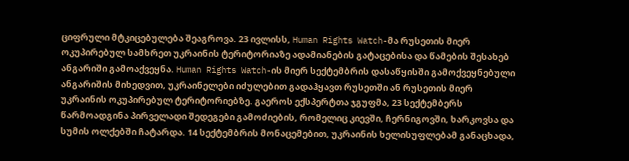ციფრული მტკიცებულება შეაგროვა. 23 ივლისს, Human Rights Watch-მა რუსეთის მიერ ოკუპირებულ სამხრეთ უკრაინის ტერიტორიაზე ადამიანების გატაცებისა და წამების შესახებ ანგარიში გამოაქვეყნა. Human Rights Watch-ის მიერ სექტემბრის დასაწყისში გამოქვეყნებული ანგარიშის მიხედვით, უკრაინელები იძულებით გადაჰყავთ რუსეთში ან რუსეთის მიერ უკრაინის ოკუპირებულ ტერიტორიებზე. გაეროს ექსპერტთა ჯგუფმა, 23 სექტემბერს წარმოადგინა პირველადი შედეგები გამოძიების, რომელიც კიევში, ჩერნიგოვში, ხარკოვსა და სუმის ოლქებში ჩატარდა. 14 სექტემბრის მონაცემებით, უკრაინის ხელისუფლებამ განაცხადა,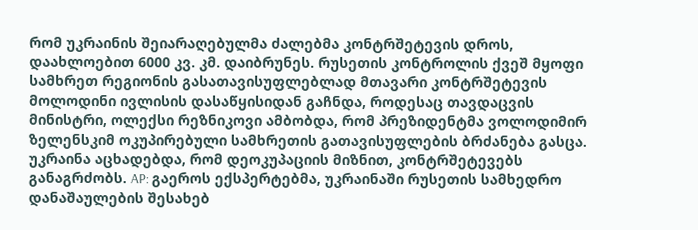რომ უკრაინის შეიარაღებულმა ძალებმა კონტრშეტევის დროს, დაახლოებით 6000 კვ. კმ. დაიბრუნეს. რუსეთის კონტროლის ქვეშ მყოფი სამხრეთ რეგიონის გასათავისუფლებლად მთავარი კონტრშეტევის მოლოდინი ივლისის დასაწყისიდან გაჩნდა, როდესაც თავდაცვის მინისტრი, ოლექსი რეზნიკოვი ამბობდა, რომ პრეზიდენტმა ვოლოდიმირ ზელენსკიმ ოკუპირებული სამხრეთის გათავისუფლების ბრძანება გასცა. უკრაინა აცხადებდა, რომ დეოკუპაციის მიზნით, კონტრშეტევებს განაგრძობს. AP: გაეროს ექსპერტებმა, უკრაინაში რუსეთის სამხედრო დანაშაულების შესახებ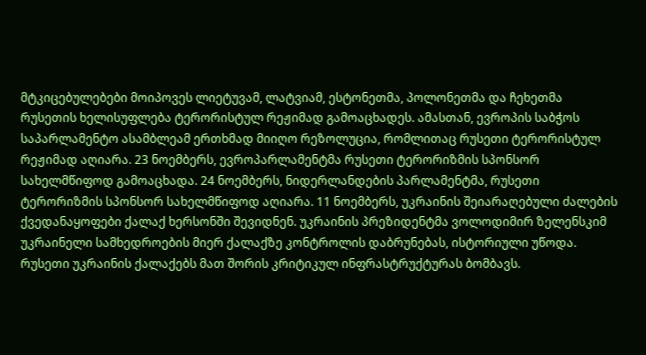მტკიცებულებები მოიპოვეს ლიეტუვამ, ლატვიამ, ესტონეთმა, პოლონეთმა და ჩეხეთმა რუსეთის ხელისუფლება ტერორისტულ რეჟიმად გამოაცხადეს. ამასთან, ევროპის საბჭოს საპარლამენტო ასამბლეამ ერთხმად მიიღო რეზოლუცია, რომლითაც რუსეთი ტერორისტულ რეჟიმად აღიარა. 23 ნოემბერს, ევროპარლამენტმა რუსეთი ტერორიზმის სპონსორ სახელმწიფოდ გამოაცხადა. 24 ნოემბერს, ნიდერლანდების პარლამენტმა, რუსეთი ტერორიზმის სპონსორ სახელმწიფოდ აღიარა. 11 ნოემბერს, უკრაინის შეიარაღებული ძალების ქვედანაყოფები ქალაქ ხერსონში შევიდნენ. უკრაინის პრეზიდენტმა ვოლოდიმირ ზელენსკიმ უკრაინელი სამხედროების მიერ ქალაქზე კონტროლის დაბრუნებას, ისტორიული უწოდა. რუსეთი უკრაინის ქალაქებს მათ შორის კრიტიკულ ინფრასტრუქტურას ბომბავს.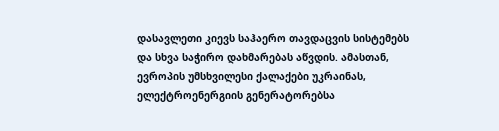დასავლეთი კიევს საჰაერო თავდაცვის სისტემებს და სხვა საჭირო დახმარებას აწვდის. ამასთან, ევროპის უმსხვილესი ქალაქები უკრაინას, ელექტროენერგიის გენერატორებსა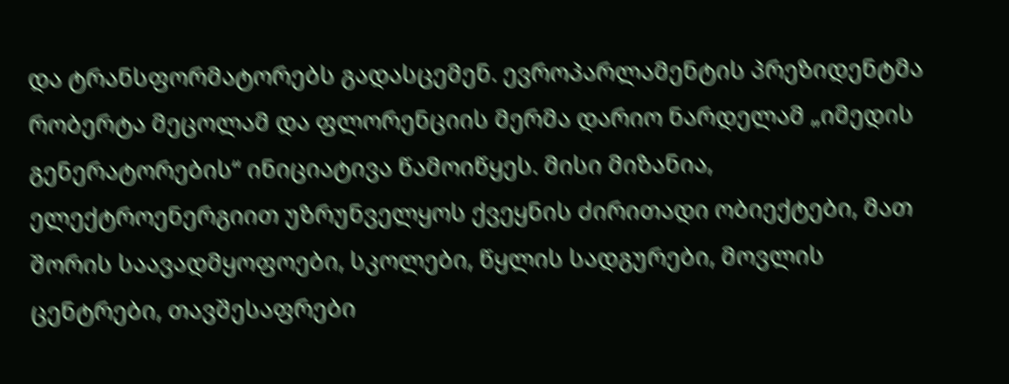და ტრანსფორმატორებს გადასცემენ. ევროპარლამენტის პრეზიდენტმა რობერტა მეცოლამ და ფლორენციის მერმა დარიო ნარდელამ „იმედის გენერატორების“ ინიციატივა წამოიწყეს. მისი მიზანია, ელექტროენერგიით უზრუნველყოს ქვეყნის ძირითადი ობიექტები, მათ შორის საავადმყოფოები, სკოლები, წყლის სადგურები, მოვლის ცენტრები, თავშესაფრები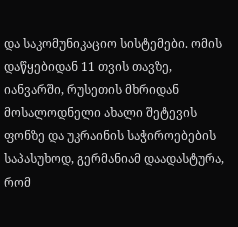და საკომუნიკაციო სისტემები. ომის დაწყებიდან 11 თვის თავზე, იანვარში, რუსეთის მხრიდან მოსალოდნელი ახალი შეტევის ფონზე და უკრაინის საჭიროებების საპასუხოდ, გერმანიამ დაადასტურა, რომ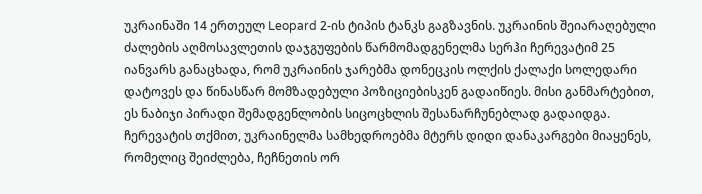უკრაინაში 14 ერთეულ Leopard 2-ის ტიპის ტანკს გაგზავნის. უკრაინის შეიარაღებული ძალების აღმოსავლეთის დაჯგუფების წარმომადგენელმა სერჰი ჩერევატიმ 25 იანვარს განაცხადა, რომ უკრაინის ჯარებმა დონეცკის ოლქის ქალაქი სოლედარი დატოვეს და წინასწარ მომზადებული პოზიციებისკენ გადაიწიეს. მისი განმარტებით, ეს ნაბიჯი პირადი შემადგენლობის სიცოცხლის შესანარჩუნებლად გადაიდგა. ჩერევატის თქმით, უკრაინელმა სამხედროებმა მტერს დიდი დანაკარგები მიაყენეს, რომელიც შეიძლება, ჩეჩნეთის ორ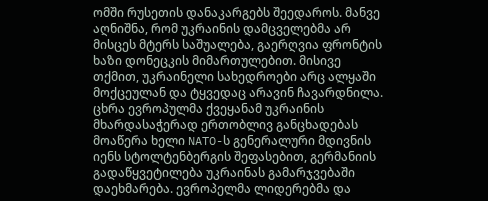ომში რუსეთის დანაკარგებს შეედაროს. მანვე აღნიშნა, რომ უკრაინის დამცველებმა არ მისცეს მტერს საშუალება, გაერღვია ფრონტის ხაზი დონეცკის მიმართულებით. მისივე თქმით, უკრაინელი სახედროები არც ალყაში მოქცეულან და ტყვედაც არავინ ჩავარდნილა. ცხრა ევროპულმა ქვეყანამ უკრაინის მხარდასაჭერად ერთობლივ განცხადებას მოაწერა ხელი NATO-ს გენერალური მდივნის იენს სტოლტენბერგის შეფასებით, გერმანიის გადაწყვეტილება უკრაინას გამარჯვებაში დაეხმარება. ევროპელმა ლიდერებმა და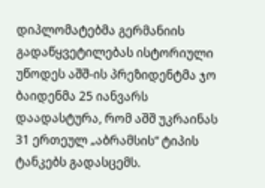დიპლომატებმა გერმანიის გადაწყვეტილებას ისტორიული უწოდეს აშშ-ის პრეზიდენტმა ჯო ბაიდენმა 25 იანვარს დაადასტურა, რომ აშშ უკრაინას 31 ერთეულ „აბრამსის“ ტიპის ტანკებს გადასცემს.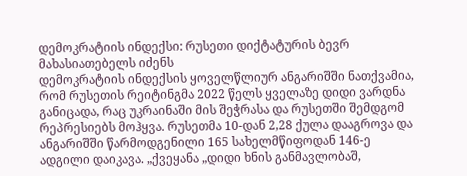დემოკრატიის ინდექსი: რუსეთი დიქტატურის ბევრ მახასიათებელს იძენს
დემოკრატიის ინდექსის ყოველწლიურ ანგარიშში ნათქვამია, რომ რუსეთის რეიტინგმა 2022 წელს ყველაზე დიდი ვარდნა განიცადა, რაც უკრაინაში მის შეჭრასა და რუსეთში შემდგომ რეპრესიებს მოჰყვა. რუსეთმა 10-დან 2,28 ქულა დააგროვა და ანგარიშში წარმოდგენილი 165 სახელმწიფოდან 146-ე ადგილი დაიკავა. „ქვეყანა „დიდი ხნის განმავლობაშ,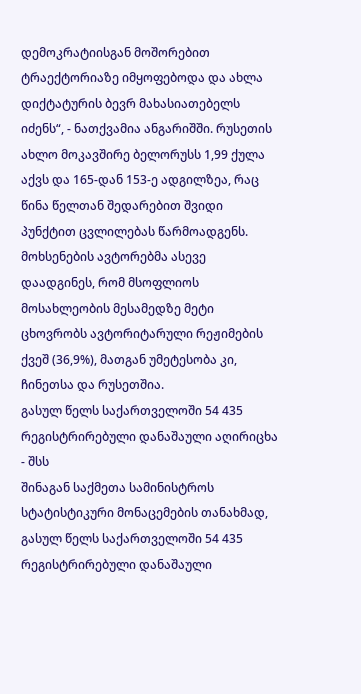დემოკრატიისგან მოშორებით ტრაექტორიაზე იმყოფებოდა და ახლა დიქტატურის ბევრ მახასიათებელს იძენს“, - ნათქვამია ანგარიშში. რუსეთის ახლო მოკავშირე ბელორუსს 1,99 ქულა აქვს და 165-დან 153-ე ადგილზეა, რაც წინა წელთან შედარებით შვიდი პუნქტით ცვლილებას წარმოადგენს. მოხსენების ავტორებმა ასევე დაადგინეს, რომ მსოფლიოს მოსახლეობის მესამედზე მეტი ცხოვრობს ავტორიტარული რეჟიმების ქვეშ (36,9%), მათგან უმეტესობა კი, ჩინეთსა და რუსეთშია.
გასულ წელს საქართველოში 54 435 რეგისტრირებული დანაშაული აღირიცხა - შსს
შინაგან საქმეთა სამინისტროს სტატისტიკური მონაცემების თანახმად, გასულ წელს საქართველოში 54 435 რეგისტრირებული დანაშაული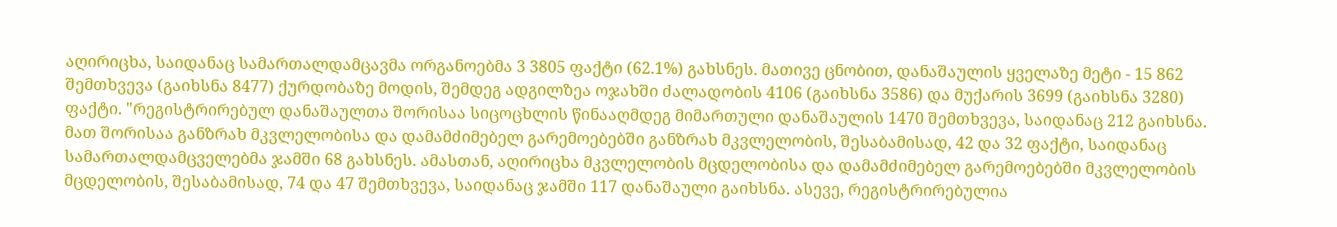აღირიცხა, საიდანაც სამართალდამცავმა ორგანოებმა 3 3805 ფაქტი (62.1%) გახსნეს. მათივე ცნობით, დანაშაულის ყველაზე მეტი - 15 862 შემთხვევა (გაიხსნა 8477) ქურდობაზე მოდის, შემდეგ ადგილზეა ოჯახში ძალადობის 4106 (გაიხსნა 3586) და მუქარის 3699 (გაიხსნა 3280) ფაქტი. "რეგისტრირებულ დანაშაულთა შორისაა სიცოცხლის წინააღმდეგ მიმართული დანაშაულის 1470 შემთხვევა, საიდანაც 212 გაიხსნა. მათ შორისაა განზრახ მკვლელობისა და დამამძიმებელ გარემოებებში განზრახ მკვლელობის, შესაბამისად, 42 და 32 ფაქტი, საიდანაც სამართალდამცველებმა ჯამში 68 გახსნეს. ამასთან, აღირიცხა მკვლელობის მცდელობისა და დამამძიმებელ გარემოებებში მკვლელობის მცდელობის, შესაბამისად, 74 და 47 შემთხვევა, საიდანაც ჯამში 117 დანაშაული გაიხსნა. ასევე, რეგისტრირებულია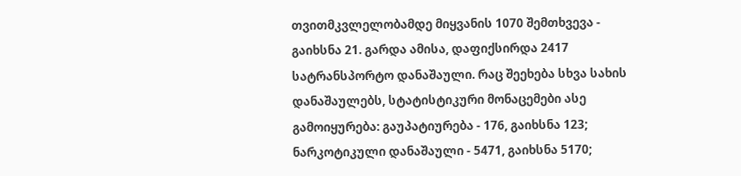თვითმკვლელობამდე მიყვანის 1070 შემთხვევა - გაიხსნა 21. გარდა ამისა, დაფიქსირდა 2417 სატრანსპორტო დანაშაული. რაც შეეხება სხვა სახის დანაშაულებს, სტატისტიკური მონაცემები ასე გამოიყურება: გაუპატიურება - 176, გაიხსნა 123; ნარკოტიკული დანაშაული - 5471, გაიხსნა 5170;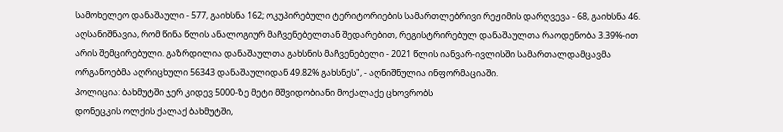სამოხელეო დანაშაული - 577, გაიხსნა 162; ოკუპირებული ტერიტორიების სამართლებრივი რეჟიმის დარღვევა - 68, გაიხსნა 46. აღსანიშნავია, რომ წინა წლის ანალოგიურ მაჩვენებელთან შედარებით, რეგისტრირებულ დანაშაულთა რაოდენობა 3.39%-ით არის შემცირებული. გაზრდილია დანაშაულთა გახსნის მაჩვენებელი - 2021 წლის იანვარ-ივლისში სამართალდამცავმა ორგანოებმა აღრიცხული 56343 დანაშაულიდან 49.82% გახსნეს", - აღნიშნულია ინფორმაციაში.
პოლიცია: ბახმუტში ჯერ კიდევ 5000-ზე მეტი მშვიდობიანი მოქალაქე ცხოვრობს
დონეცკის ოლქის ქალაქ ბახმუტში,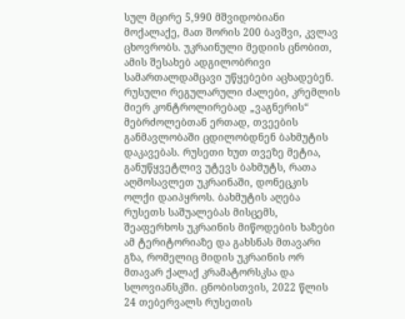სულ მცირე 5,990 მშვიდობიანი მოქალაქე, მათ შორის 200 ბავშვი, კვლავ ცხოვრობს. უკრაინული მედიის ცნობით, ამის შესახებ ადგილობრივი სამართალდამცავი უწყებები აცხადებენ. რუსული რეგულარული ძალები, კრემლის მიერ კონტროლირებად „ვაგნერის“ მებრძოლებთან ერთად, თვეების განმავლობაში ცდილობდნენ ბახმუტის დაკავებას. რუსეთი ხუთ თვეზე მეტია, განუწყვეტლივ უტევს ბახმუტს, რათა აღმოსავლეთ უკრაინაში, დონეცკის ოლქი დაიპყროს. ბახმუტის აღება რუსეთს საშუალებას მისცემს, შეაფერხოს უკრაინის მიწოდების ხაზები ამ ტერიტორიაზე და გახსნას მთავარი გზა, რომელიც მიდის უკრაინის ორ მთავარ ქალაქ კრამატორსკსა და სლოვიანსკში. ცნობისთვის, 2022 წლის 24 თებერვალს რუსეთის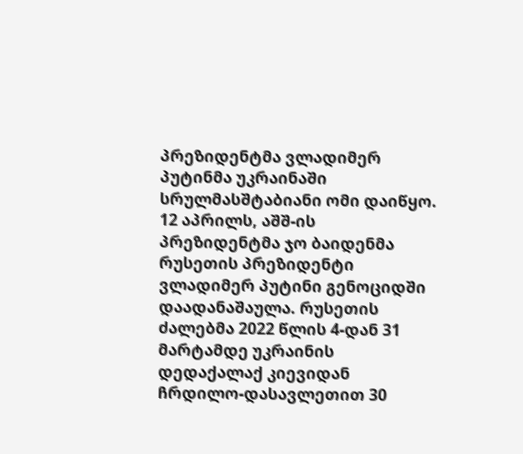პრეზიდენტმა ვლადიმერ პუტინმა უკრაინაში სრულმასშტაბიანი ომი დაიწყო. 12 აპრილს, აშშ-ის პრეზიდენტმა ჯო ბაიდენმა რუსეთის პრეზიდენტი ვლადიმერ პუტინი გენოციდში დაადანაშაულა. რუსეთის ძალებმა 2022 წლის 4-დან 31 მარტამდე უკრაინის დედაქალაქ კიევიდან ჩრდილო-დასავლეთით 30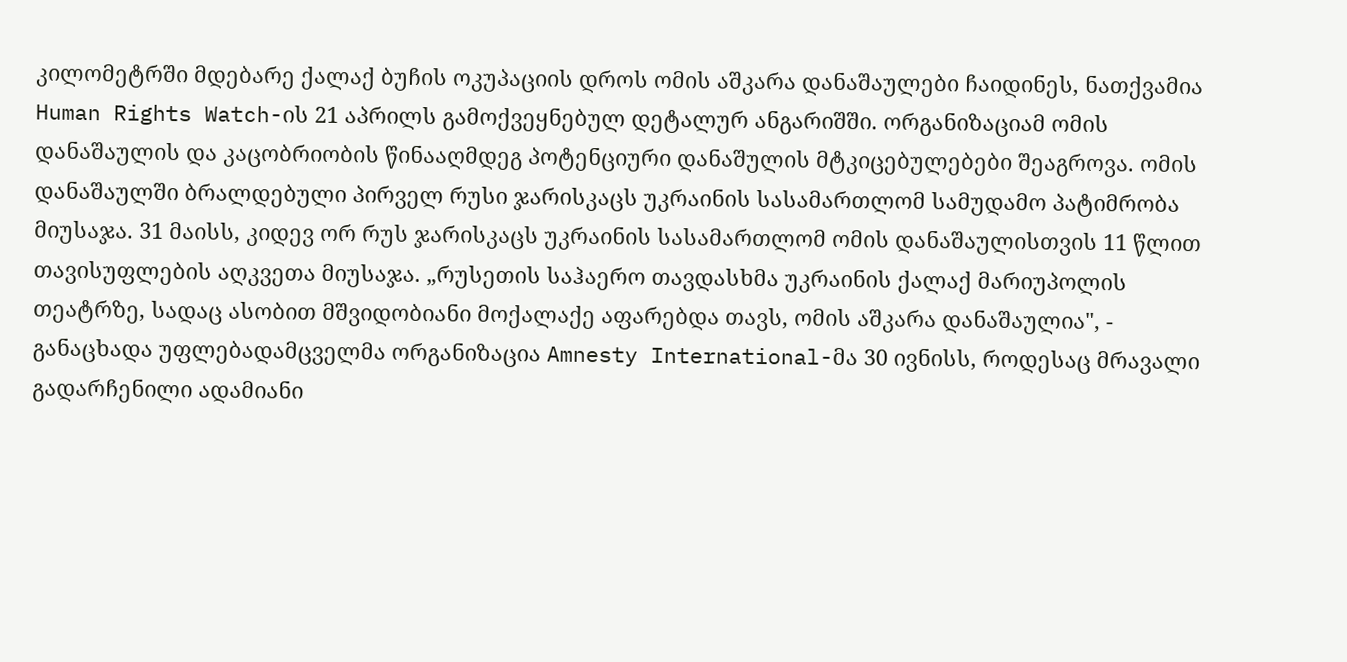კილომეტრში მდებარე ქალაქ ბუჩის ოკუპაციის დროს ომის აშკარა დანაშაულები ჩაიდინეს, ნათქვამია Human Rights Watch-ის 21 აპრილს გამოქვეყნებულ დეტალურ ანგარიშში. ორგანიზაციამ ომის დანაშაულის და კაცობრიობის წინააღმდეგ პოტენციური დანაშულის მტკიცებულებები შეაგროვა. ომის დანაშაულში ბრალდებული პირველ რუსი ჯარისკაცს უკრაინის სასამართლომ სამუდამო პატიმრობა მიუსაჯა. 31 მაისს, კიდევ ორ რუს ჯარისკაცს უკრაინის სასამართლომ ომის დანაშაულისთვის 11 წლით თავისუფლების აღკვეთა მიუსაჯა. „რუსეთის საჰაერო თავდასხმა უკრაინის ქალაქ მარიუპოლის თეატრზე, სადაც ასობით მშვიდობიანი მოქალაქე აფარებდა თავს, ომის აშკარა დანაშაულია", - განაცხადა უფლებადამცველმა ორგანიზაცია Amnesty International-მა 30 ივნისს, როდესაც მრავალი გადარჩენილი ადამიანი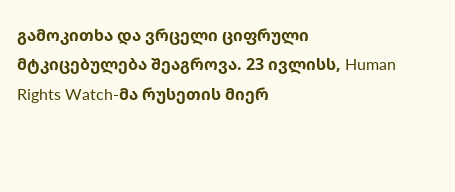გამოკითხა და ვრცელი ციფრული მტკიცებულება შეაგროვა. 23 ივლისს, Human Rights Watch-მა რუსეთის მიერ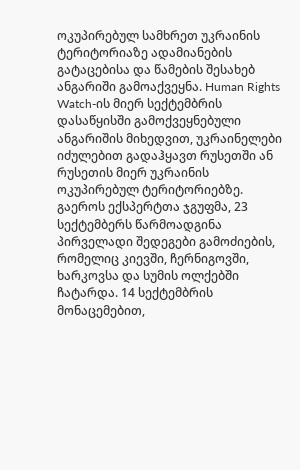ოკუპირებულ სამხრეთ უკრაინის ტერიტორიაზე ადამიანების გატაცებისა და წამების შესახებ ანგარიში გამოაქვეყნა. Human Rights Watch-ის მიერ სექტემბრის დასაწყისში გამოქვეყნებული ანგარიშის მიხედვით, უკრაინელები იძულებით გადაჰყავთ რუსეთში ან რუსეთის მიერ უკრაინის ოკუპირებულ ტერიტორიებზე. გაეროს ექსპერტთა ჯგუფმა, 23 სექტემბერს წარმოადგინა პირველადი შედეგები გამოძიების, რომელიც კიევში, ჩერნიგოვში, ხარკოვსა და სუმის ოლქებში ჩატარდა. 14 სექტემბრის მონაცემებით,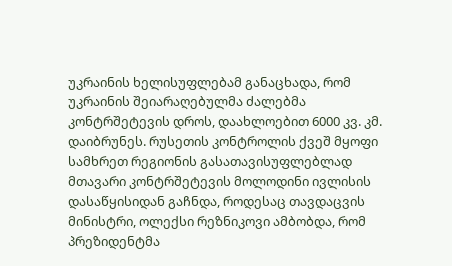უკრაინის ხელისუფლებამ განაცხადა, რომ უკრაინის შეიარაღებულმა ძალებმა კონტრშეტევის დროს, დაახლოებით 6000 კვ. კმ. დაიბრუნეს. რუსეთის კონტროლის ქვეშ მყოფი სამხრეთ რეგიონის გასათავისუფლებლად მთავარი კონტრშეტევის მოლოდინი ივლისის დასაწყისიდან გაჩნდა, როდესაც თავდაცვის მინისტრი, ოლექსი რეზნიკოვი ამბობდა, რომ პრეზიდენტმა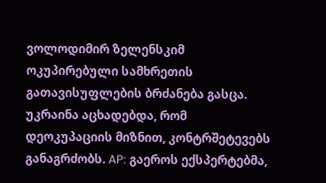ვოლოდიმირ ზელენსკიმ ოკუპირებული სამხრეთის გათავისუფლების ბრძანება გასცა. უკრაინა აცხადებდა, რომ დეოკუპაციის მიზნით, კონტრშეტევებს განაგრძობს. AP: გაეროს ექსპერტებმა,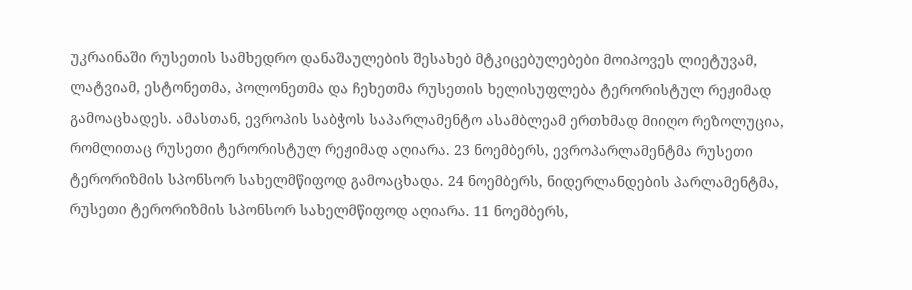უკრაინაში რუსეთის სამხედრო დანაშაულების შესახებ მტკიცებულებები მოიპოვეს ლიეტუვამ, ლატვიამ, ესტონეთმა, პოლონეთმა და ჩეხეთმა რუსეთის ხელისუფლება ტერორისტულ რეჟიმად გამოაცხადეს. ამასთან, ევროპის საბჭოს საპარლამენტო ასამბლეამ ერთხმად მიიღო რეზოლუცია, რომლითაც რუსეთი ტერორისტულ რეჟიმად აღიარა. 23 ნოემბერს, ევროპარლამენტმა რუსეთი ტერორიზმის სპონსორ სახელმწიფოდ გამოაცხადა. 24 ნოემბერს, ნიდერლანდების პარლამენტმა, რუსეთი ტერორიზმის სპონსორ სახელმწიფოდ აღიარა. 11 ნოემბერს,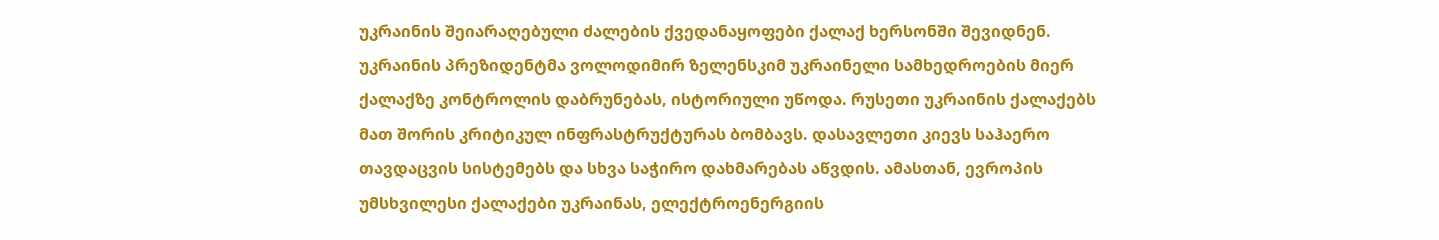უკრაინის შეიარაღებული ძალების ქვედანაყოფები ქალაქ ხერსონში შევიდნენ. უკრაინის პრეზიდენტმა ვოლოდიმირ ზელენსკიმ უკრაინელი სამხედროების მიერ ქალაქზე კონტროლის დაბრუნებას, ისტორიული უწოდა. რუსეთი უკრაინის ქალაქებს მათ შორის კრიტიკულ ინფრასტრუქტურას ბომბავს. დასავლეთი კიევს საჰაერო თავდაცვის სისტემებს და სხვა საჭირო დახმარებას აწვდის. ამასთან, ევროპის უმსხვილესი ქალაქები უკრაინას, ელექტროენერგიის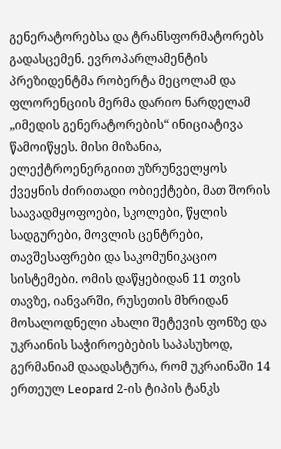გენერატორებსა და ტრანსფორმატორებს გადასცემენ. ევროპარლამენტის პრეზიდენტმა რობერტა მეცოლამ და ფლორენციის მერმა დარიო ნარდელამ „იმედის გენერატორების“ ინიციატივა წამოიწყეს. მისი მიზანია, ელექტროენერგიით უზრუნველყოს ქვეყნის ძირითადი ობიექტები, მათ შორის საავადმყოფოები, სკოლები, წყლის სადგურები, მოვლის ცენტრები, თავშესაფრები და საკომუნიკაციო სისტემები. ომის დაწყებიდან 11 თვის თავზე, იანვარში, რუსეთის მხრიდან მოსალოდნელი ახალი შეტევის ფონზე და უკრაინის საჭიროებების საპასუხოდ, გერმანიამ დაადასტურა, რომ უკრაინაში 14 ერთეულ Leopard 2-ის ტიპის ტანკს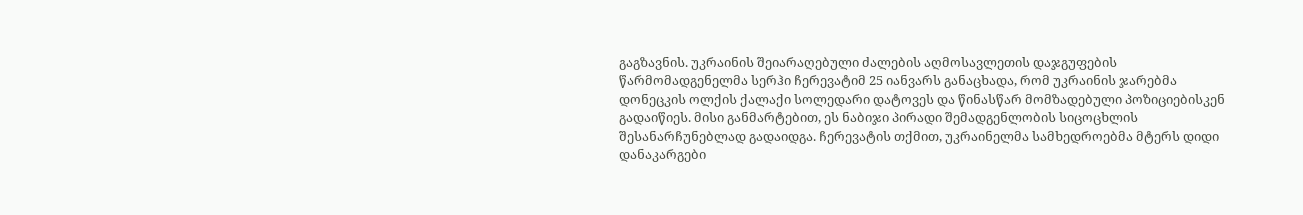გაგზავნის. უკრაინის შეიარაღებული ძალების აღმოსავლეთის დაჯგუფების წარმომადგენელმა სერჰი ჩერევატიმ 25 იანვარს განაცხადა, რომ უკრაინის ჯარებმა დონეცკის ოლქის ქალაქი სოლედარი დატოვეს და წინასწარ მომზადებული პოზიციებისკენ გადაიწიეს. მისი განმარტებით, ეს ნაბიჯი პირადი შემადგენლობის სიცოცხლის შესანარჩუნებლად გადაიდგა. ჩერევატის თქმით, უკრაინელმა სამხედროებმა მტერს დიდი დანაკარგები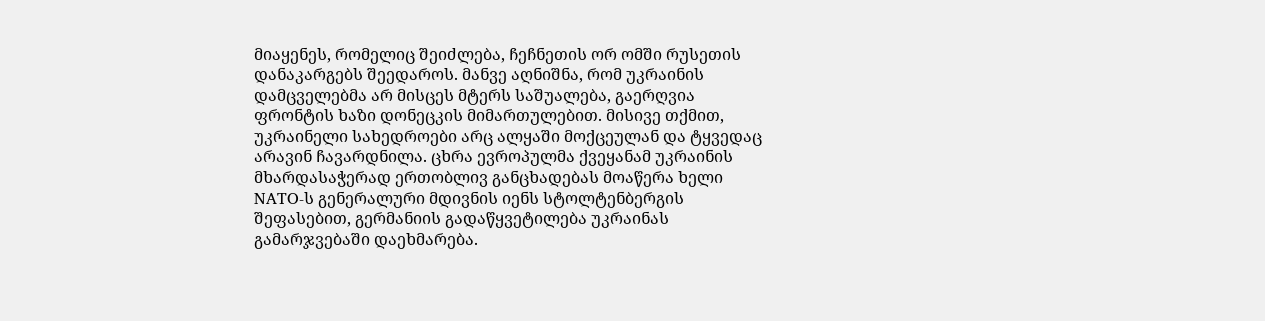მიაყენეს, რომელიც შეიძლება, ჩეჩნეთის ორ ომში რუსეთის დანაკარგებს შეედაროს. მანვე აღნიშნა, რომ უკრაინის დამცველებმა არ მისცეს მტერს საშუალება, გაერღვია ფრონტის ხაზი დონეცკის მიმართულებით. მისივე თქმით, უკრაინელი სახედროები არც ალყაში მოქცეულან და ტყვედაც არავინ ჩავარდნილა. ცხრა ევროპულმა ქვეყანამ უკრაინის მხარდასაჭერად ერთობლივ განცხადებას მოაწერა ხელი NATO-ს გენერალური მდივნის იენს სტოლტენბერგის შეფასებით, გერმანიის გადაწყვეტილება უკრაინას გამარჯვებაში დაეხმარება.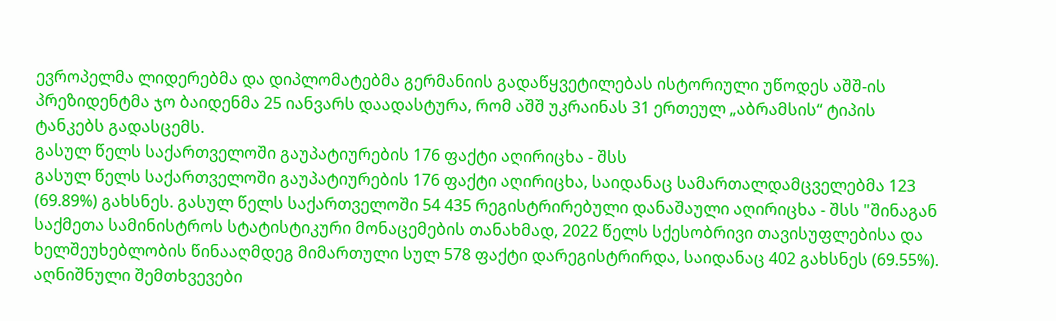ევროპელმა ლიდერებმა და დიპლომატებმა გერმანიის გადაწყვეტილებას ისტორიული უწოდეს აშშ-ის პრეზიდენტმა ჯო ბაიდენმა 25 იანვარს დაადასტურა, რომ აშშ უკრაინას 31 ერთეულ „აბრამსის“ ტიპის ტანკებს გადასცემს.
გასულ წელს საქართველოში გაუპატიურების 176 ფაქტი აღირიცხა - შსს
გასულ წელს საქართველოში გაუპატიურების 176 ფაქტი აღირიცხა, საიდანაც სამართალდამცველებმა 123 (69.89%) გახსნეს. გასულ წელს საქართველოში 54 435 რეგისტრირებული დანაშაული აღირიცხა - შსს "შინაგან საქმეთა სამინისტროს სტატისტიკური მონაცემების თანახმად, 2022 წელს სქესობრივი თავისუფლებისა და ხელშეუხებლობის წინააღმდეგ მიმართული სულ 578 ფაქტი დარეგისტრირდა, საიდანაც 402 გახსნეს (69.55%). აღნიშნული შემთხვევები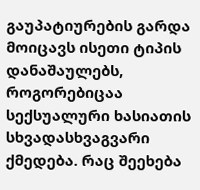გაუპატიურების გარდა მოიცავს ისეთი ტიპის დანაშაულებს, როგორებიცაა სექსუალური ხასიათის სხვადასხვაგვარი ქმედება. რაც შეეხება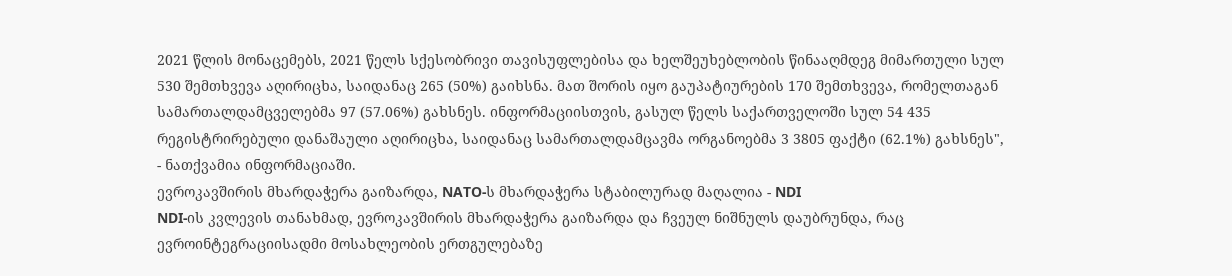2021 წლის მონაცემებს, 2021 წელს სქესობრივი თავისუფლებისა და ხელშეუხებლობის წინააღმდეგ მიმართული სულ 530 შემთხვევა აღირიცხა, საიდანაც 265 (50%) გაიხსნა. მათ შორის იყო გაუპატიურების 170 შემთხვევა, რომელთაგან სამართალდამცველებმა 97 (57.06%) გახსნეს. ინფორმაციისთვის, გასულ წელს საქართველოში სულ 54 435 რეგისტრირებული დანაშაული აღირიცხა, საიდანაც სამართალდამცავმა ორგანოებმა 3 3805 ფაქტი (62.1%) გახსნეს", - ნათქვამია ინფორმაციაში.
ევროკავშირის მხარდაჭერა გაიზარდა, NATO-ს მხარდაჭერა სტაბილურად მაღალია - NDI
NDI-ის კვლევის თანახმად, ევროკავშირის მხარდაჭერა გაიზარდა და ჩვეულ ნიშნულს დაუბრუნდა, რაც ევროინტეგრაციისადმი მოსახლეობის ერთგულებაზე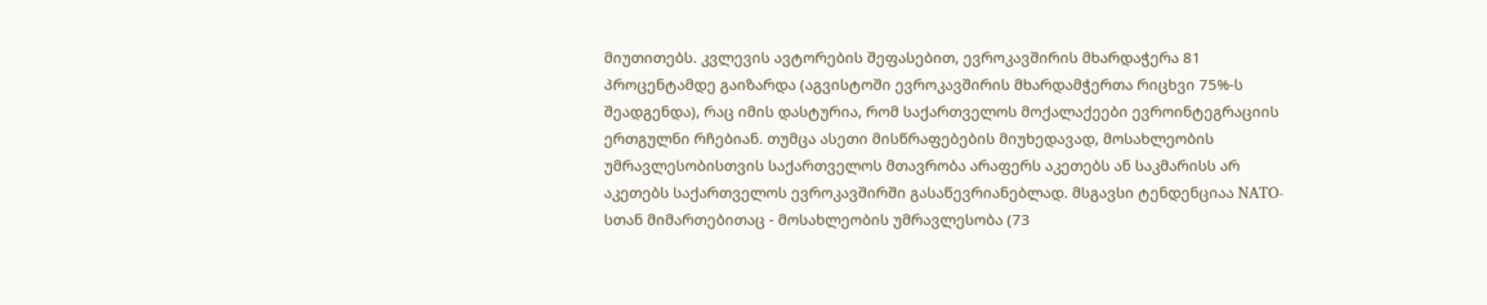მიუთითებს. კვლევის ავტორების შეფასებით, ევროკავშირის მხარდაჭერა 81 პროცენტამდე გაიზარდა (აგვისტოში ევროკავშირის მხარდამჭერთა რიცხვი 75%-ს შეადგენდა), რაც იმის დასტურია, რომ საქართველოს მოქალაქეები ევროინტეგრაციის ერთგულნი რჩებიან. თუმცა ასეთი მისწრაფებების მიუხედავად, მოსახლეობის უმრავლესობისთვის საქართველოს მთავრობა არაფერს აკეთებს ან საკმარისს არ აკეთებს საქართველოს ევროკავშირში გასაწევრიანებლად. მსგავსი ტენდენციაა NATO-სთან მიმართებითაც - მოსახლეობის უმრავლესობა (73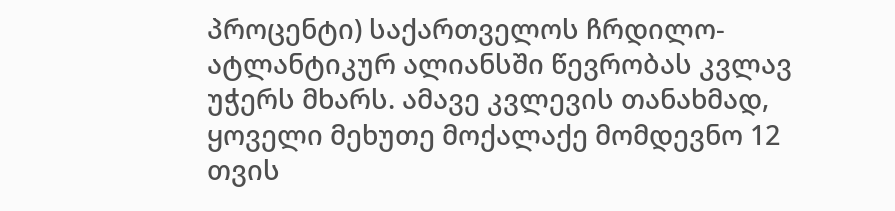პროცენტი) საქართველოს ჩრდილო-ატლანტიკურ ალიანსში წევრობას კვლავ უჭერს მხარს. ამავე კვლევის თანახმად, ყოველი მეხუთე მოქალაქე მომდევნო 12 თვის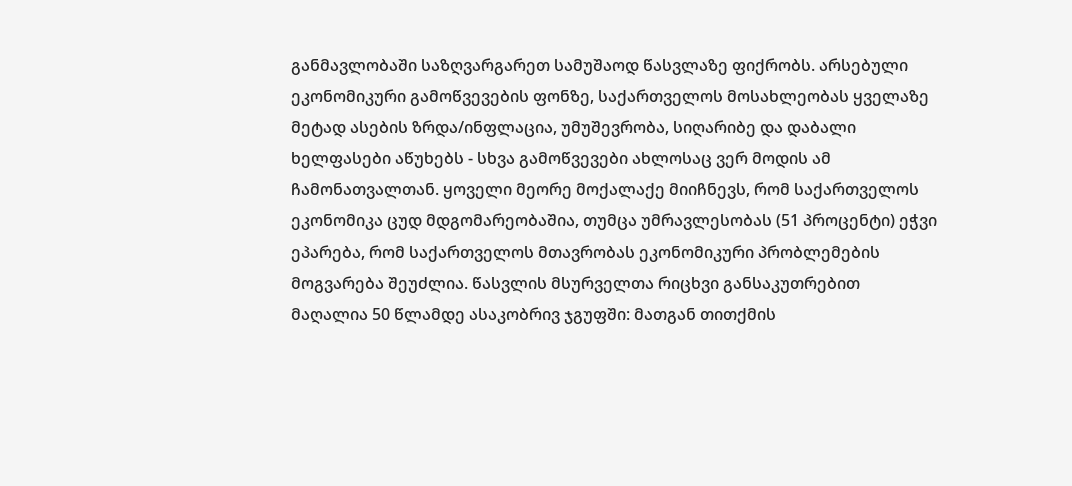განმავლობაში საზღვარგარეთ სამუშაოდ წასვლაზე ფიქრობს. არსებული ეკონომიკური გამოწვევების ფონზე, საქართველოს მოსახლეობას ყველაზე მეტად ასების ზრდა/ინფლაცია, უმუშევრობა, სიღარიბე და დაბალი ხელფასები აწუხებს - სხვა გამოწვევები ახლოსაც ვერ მოდის ამ ჩამონათვალთან. ყოველი მეორე მოქალაქე მიიჩნევს, რომ საქართველოს ეკონომიკა ცუდ მდგომარეობაშია, თუმცა უმრავლესობას (51 პროცენტი) ეჭვი ეპარება, რომ საქართველოს მთავრობას ეკონომიკური პრობლემების მოგვარება შეუძლია. წასვლის მსურველთა რიცხვი განსაკუთრებით მაღალია 50 წლამდე ასაკობრივ ჯგუფში: მათგან თითქმის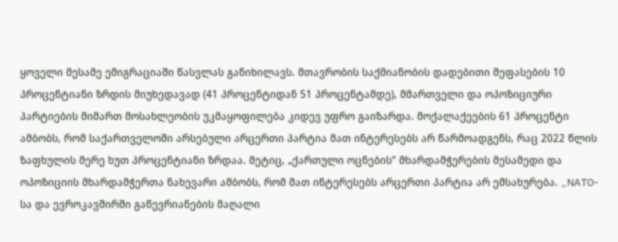ყოველი მესამე ემიგრაციაში წასვლას განიხილავს. მთავრობის საქმიანობის დადებითი შეფასების 10 პროცენტიანი ზრდის მიუხედავად (41 პროცენტიდან 51 პროცენტამდე), მმართველი და ოპოზიციური პარტიების მიმართ მოსახლეობის უკმაყოფილება კიდევ უფრო გაიზარდა. მოქალაქეების 61 პროცენტი ამბობს, რომ საქართველოში არსებული არცერთი პარტია მათ ინტერესებს არ წარმოადგენს, რაც 2022 წლის ზაფხულის მერე ხუთ პროცენტიანი ზრდაა. მეტიც, „ქართული ოცნების” მხარდამჭერების მესამედი და ოპოზიციის მხარდამჭერთა ნახევარი ამბობს, რომ მათ ინტერესებს არცერთი პარტია არ ემსახურება. „NATO-სა და ევროკავშირში გაწევრიანების მაღალი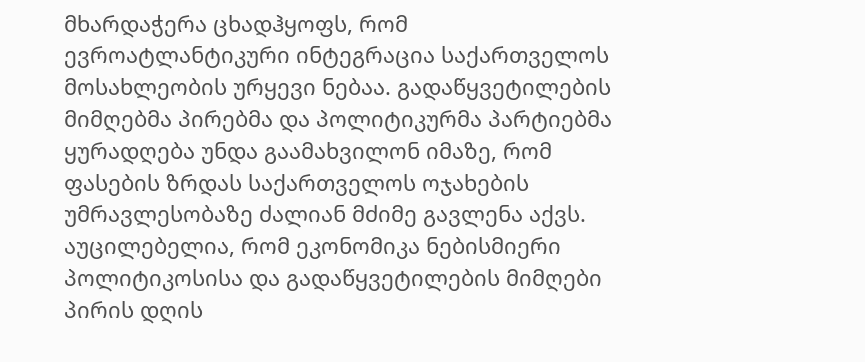მხარდაჭერა ცხადჰყოფს, რომ ევროატლანტიკური ინტეგრაცია საქართველოს მოსახლეობის ურყევი ნებაა. გადაწყვეტილების მიმღებმა პირებმა და პოლიტიკურმა პარტიებმა ყურადღება უნდა გაამახვილონ იმაზე, რომ ფასების ზრდას საქართველოს ოჯახების უმრავლესობაზე ძალიან მძიმე გავლენა აქვს. აუცილებელია, რომ ეკონომიკა ნებისმიერი პოლიტიკოსისა და გადაწყვეტილების მიმღები პირის დღის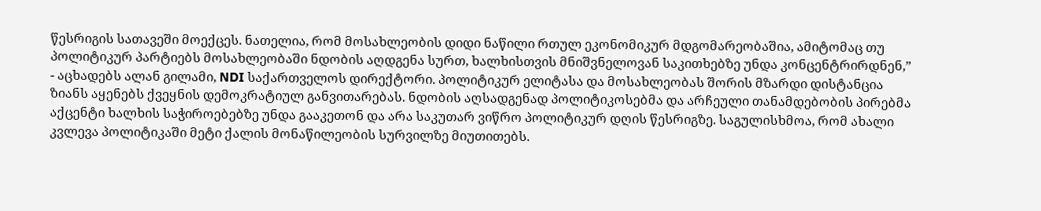წესრიგის სათავეში მოექცეს. ნათელია, რომ მოსახლეობის დიდი ნაწილი რთულ ეკონომიკურ მდგომარეობაშია, ამიტომაც თუ პოლიტიკურ პარტიებს მოსახლეობაში ნდობის აღდგენა სურთ, ხალხისთვის მნიშვნელოვან საკითხებზე უნდა კონცენტრირდნენ,” - აცხადებს ალან გილამი, NDI საქართველოს დირექტორი. პოლიტიკურ ელიტასა და მოსახლეობას შორის მზარდი დისტანცია ზიანს აყენებს ქვეყნის დემოკრატიულ განვითარებას. ნდობის აღსადგენად პოლიტიკოსებმა და არჩეული თანამდებობის პირებმა აქცენტი ხალხის საჭიროებებზე უნდა გააკეთონ და არა საკუთარ ვიწრო პოლიტიკურ დღის წესრიგზე. საგულისხმოა, რომ ახალი კვლევა პოლიტიკაში მეტი ქალის მონაწილეობის სურვილზე მიუთითებს.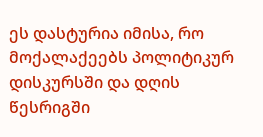ეს დასტურია იმისა, რო მოქალაქეებს პოლიტიკურ დისკურსში და დღის წესრიგში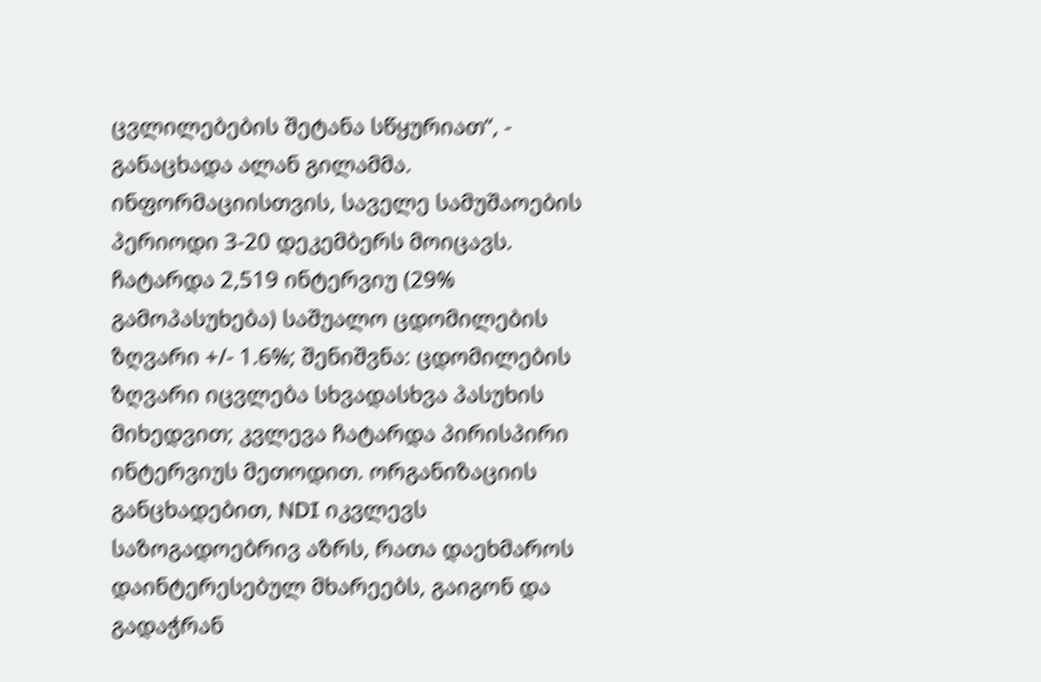ცვლილებების შეტანა სწყურიათ“, - განაცხადა ალან გილამმა. ინფორმაციისთვის, საველე სამუშაოების პერიოდი 3-20 დეკემბერს მოიცავს. ჩატარდა 2,519 ინტერვიუ (29% გამოპასუხება) საშუალო ცდომილების ზღვარი +/- 1.6%; შენიშვნა: ცდომილების ზღვარი იცვლება სხვადასხვა პასუხის მიხედვით; კვლევა ჩატარდა პირისპირი ინტერვიუს მეთოდით. ორგანიზაციის განცხადებით, NDI იკვლევს საზოგადოებრივ აზრს, რათა დაეხმაროს დაინტერესებულ მხარეებს, გაიგონ და გადაჭრან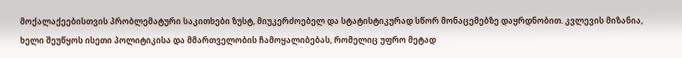მოქალაქეებისთვის პრობლემატური საკითხები ზუსტ, მიუკერძოებელ და სტატისტიკურად სწორ მონაცემებზე დაყრდნობით. კვლევის მიზანია, ხელი შეუწყოს ისეთი პოლიტიკისა და მმართველობის ჩამოყალიბებას, რომელიც უფრო მეტად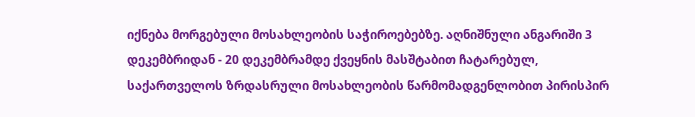იქნება მორგებული მოსახლეობის საჭიროებებზე. აღნიშნული ანგარიში 3 დეკემბრიდან - 20 დეკემბრამდე ქვეყნის მასშტაბით ჩატარებულ, საქართველოს ზრდასრული მოსახლეობის წარმომადგენლობით პირისპირ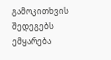გამოკითხვის შედეგებს ემყარება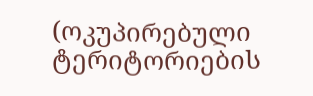(ოკუპირებული ტერიტორიების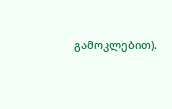გამოკლებით).